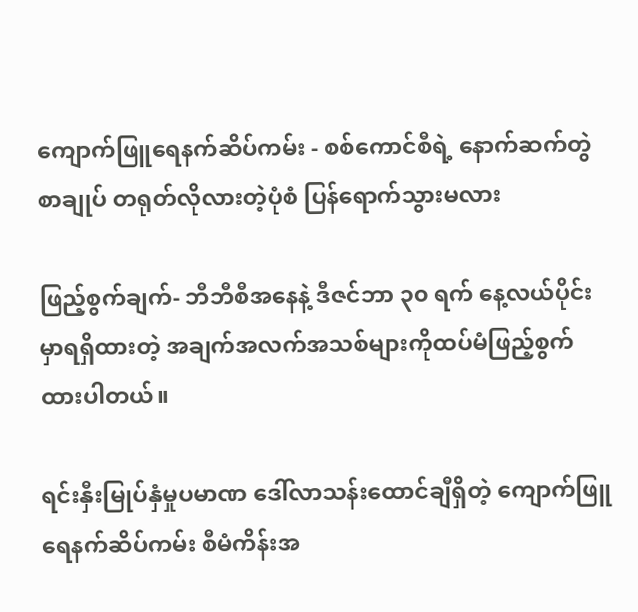ကျောက်ဖြူရေနက်ဆိပ်ကမ်း - စစ်ကောင်စီရဲ့ နောက်ဆက်တွဲစာချုပ် တရုတ်လိုလားတဲ့ပုံစံ ပြန်ရောက်သွားမလား

ဖြည့်စွက်ချက်- ဘီဘီစီအနေနဲ့ ဒီဇင်ဘာ ၃၀ ရက်‌ နေ့လယ်ပိုင်းမှာရရှိထားတဲ့ အချက်အလက်အသစ်များကိုထပ်မံဖြည့်စွက်ထားပါတယ်။

ရင်းနှီးမြုပ်နှံမှုပမာဏ ဒေါ်လာသန်းထောင်ချီရှိတဲ့ ကျောက်ဖြူရေနက်ဆိပ်ကမ်း စီမံကိန်းအ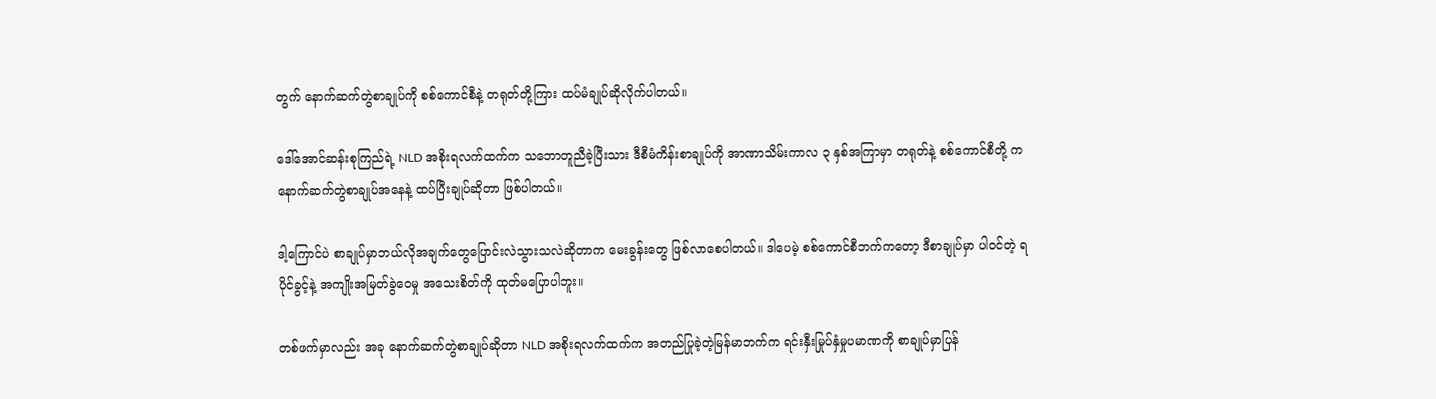တွက် နောက်ဆက်တွဲစာချုပ်ကို စစ်ကောင်စီနဲ့ တရုတ်တို့ကြား ထပ်မံချုပ်ဆိုလိုက်ပါတယ်။

ဒေါ်အောင်ဆန်းစုကြည်ရဲ့ NLD အစိုးရလက်ထက်က သဘောတူညီခဲ့ပြီးသား ဒီစီမံကိန်းစာချုပ်ကို အာဏာသိမ်းကာလ ၃ နှစ်အကြာမှာ တရုတ်နဲ့ စစ်ကောင်စီတို့ က နောက်ဆက်တွဲစာချုပ်အနေနဲ့ ထပ်ပြီးချုပ်ဆိုတာ ဖြစ်ပါတယ်။

ဒါ့ကြောင်ပဲ စာချုပ်မှာဘယ်လိုအချက်တွေပြောင်းလဲသွားသလဲဆိုတာက မေးခွန်းတွေ ဖြစ်လာစေပါတယ်။ ဒါပေမဲ့ စစ်ကောင်စီဘက်ကတော့ ဒီစာချုပ်မှာ ပါဝင်တဲ့ ရပိုင်ခွင့်နဲ့ အကျိုးအမြတ်ခွဲဝေမှု အသေးစိတ်ကို ထုတ်မပြောပါဘူး။

တစ်ဖက်မှာလည်း အခု နောက်ဆက်တွဲစာချုပ်ဆိုတာ NLD အစိုးရလက်ထက်က အတည်ပြုခဲ့တဲ့မြန်မာဘက်က ရင်းနှီးမြုပ်နှံမှုပမာဏကို စာချုပ်မှာပြန်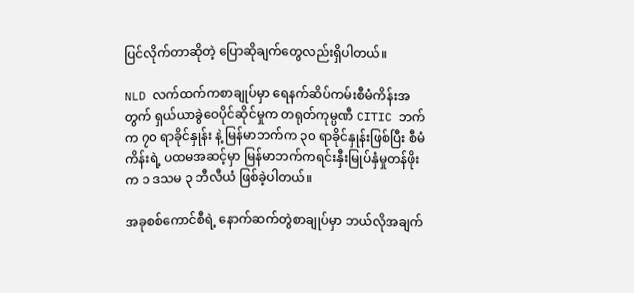ပြင်လိုက်တာဆိုတဲ့ ပြောဆိုချက်တွေလည်းရှိပါတယ်။

NLD လက်ထက်ကစာချုပ်မှာ ရေနက်ဆိပ်ကမ်းစီမံကိန်းအတွက် ရှယ်ယာခွဲဝေပိုင်ဆိုင်မှုက တရုတ်ကုမ္ပဏီ CITIC ဘက်က ၇၀ ရာခိုင်နှုန်း နဲ့ မြန်မာဘက်က ၃၀ ရာခိုင်နှုန်းဖြစ်ပြီး စီမံကိန်းရဲ့ ပထမအဆင့်မှာ မြန်မာဘက်ကရင်းနှီးမြုပ်နှံမှုတန်ဖိုးက ၁ ဒသမ ၃ ဘီလီယံ ဖြစ်ခဲ့ပါတယ်။

အခုစစ်ကောင်စီရဲ့ နောက်ဆက်တွဲစာချုပ်မှာ ဘယ်လိုအချက်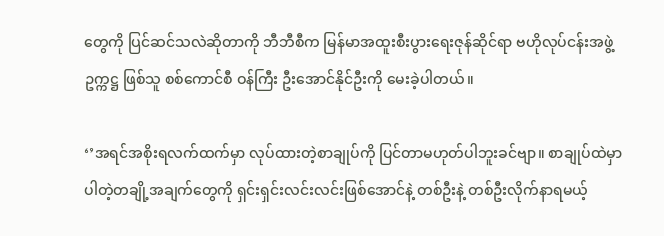တွေကို ပြင်ဆင်သလဲဆိုတာကို ဘီဘီစီက မြန်မာအထူးစီးပွားရေးဇုန်ဆိုင်ရာ ဗဟိုလုပ်ငန်းအဖွဲ့ဥက္ကဋ္ဌ ဖြစ်သူ စစ်ကောင်စီ ဝန်ကြီး ဦးအောင်နိုင်ဦးကို မေးခဲ့ပါတယ်။

‘’အရင်အစိုးရလက်ထက်မှာ လုပ်ထားတဲ့စာချုပ်ကို ပြင်တာမဟုတ်ပါဘူးခင်ဗျာ။ စာချုပ်ထဲမှာပါတဲ့တချို့အချက်တွေကို ရှင်းရှင်းလင်းလင်းဖြစ်အောင်နဲ့ တစ်ဦးနဲ့ တစ်ဦးလိုက်နာရမယ့်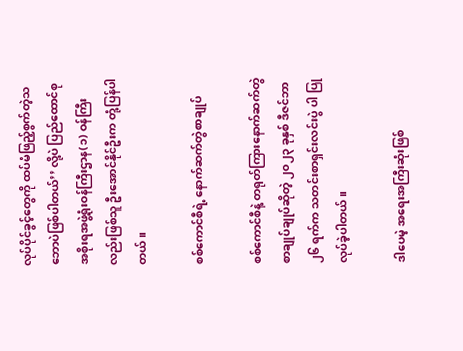လုပ်ပိုင်ခွင့်တွေကို ထပ်မံဖြည့်စွက်တဲ့သဘောပဲဖြစ်ပါတယ်’’ လို့ပဲ ပြည်ထောင်စုအစိုးရအဖွဲ့ရုံးဝန်ကြီးဌာန(၁) ဝန်ကြီးလည်းဖြစ်သူ ဦးအောင်နိုင်ဦးက တုံ့ပြန်ပါတယ်။

စစ်ကောင်စီရဲ့ နောက်ဆက်တွဲစာချုပ်

စစ်ကောင်စီနဲ့ တရုတ်ကြားနောက်ဆက်တွဲစာချုပ်ချုပ်ဆိုတဲ့ ၂၀၂၃ ခုနှစ် ဒီဇင်ဘာ ၂၆ ရက်က သတင်းစာရှင်းလင်းပွဲ ပါ ပြုလုပ်ခဲ့ပါတယ်။

ဒါပေမဲ့ အရေးအကြီးဆုံးဖြစ်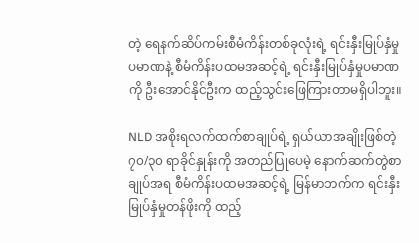တဲ့ ရေနက်ဆိပ်ကမ်းစီမံကိန်းတစ်ခုလုံးရဲ့ ရင်းနှီးမြုပ်နှံမှုပမာဏနဲ့ စီမံကိန်းပထမအဆင့်ရဲ့ ရင်းနှီးမြုပ်နှံမှုပမာဏကို ဦးအောင်နိုင်ဦးက ထည့်သွင်းဖြေကြားတာမရှိပါဘူး။

NLD အစိုးရလက်ထက်စာချုပ်ရဲ့ ရှယ်ယာအချိုးဖြစ်တဲ့ ၇၀/၃၀ ရာခိုင်နှုန်းကို အတည်ပြုပေမဲ့ နောက်ဆက်တွဲစာချုပ်အရ စီမံကိန်းပထမအဆင့်ရဲ့ မြန်မာဘက်က ရင်းနှီးမြုပ်နှံမှုတန်ဖိုးကို ထည့်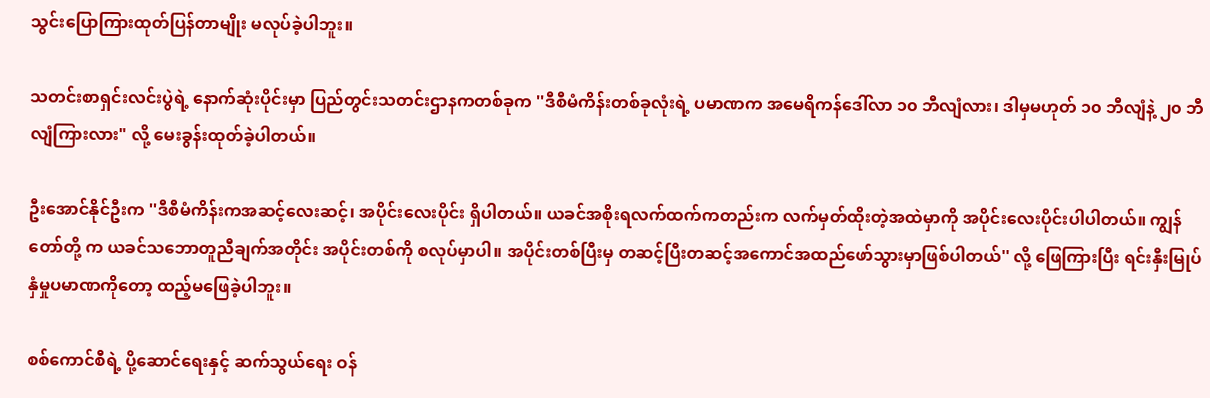သွင်းပြောကြားထုတ်ပြန်တာမျိုး မလုပ်ခဲ့ပါဘူး။

သတင်းစာရှင်းလင်းပွဲရဲ့ နောက်ဆုံးပိုင်းမှာ ပြည်တွင်းသတင်းဌာနကတစ်ခုက ''ဒီစီမံကိန်းတစ်ခုလုံးရဲ့ ပမာဏက အမေရိကန်ဒေါ်လာ ၁၀ ဘီလျံလား၊ ဒါမှမဟုတ် ၁၀ ဘီလျံနဲ့ ၂၀ ဘီလျံကြားလား" လို့ မေးခွန်းထုတ်ခဲ့ပါတယ်။

ဦးအောင်နိုင်ဦးက ''ဒီစီမံကိန်းကအဆင့်လေးဆင့်၊ အပိုင်းလေးပိုင်း ရှိပါတယ်။ ယခင်အစိုးရလက်ထက်ကတည်းက လက်မှတ်ထိုးတဲ့အထဲမှာကို အပိုင်းလေးပိုင်းပါပါတယ်။ ကျွန်တော်တို့ က ယခင်သဘောတူညီချက်အတိုင်း အပိုင်းတစ်ကို စလုပ်မှာပါ။ အပိုင်းတစ်ပြီးမှ တဆင့်ပြီးတဆင့်အကောင်အထည်ဖော်သွားမှာဖြစ်ပါတယ်'' လို့ ဖြေကြားပြီး ရင်းနှီးမြုပ်နှံမှုပမာဏကိုတော့ ထည့်မဖြေခဲ့ပါဘူး။

စစ်ကောင်စီရဲ့ ပို့ဆောင်ရေးနှင့် ဆက်သွယ်ရေး ဝန်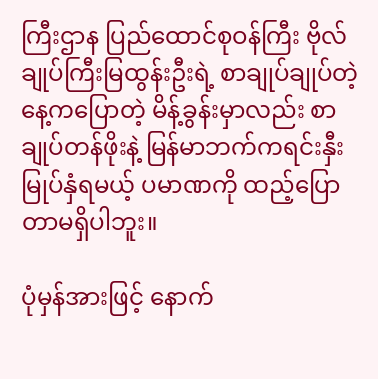ကြီးဌာန ပြည်ထောင်စုဝန်ကြီး ဗိုလ်ချုပ်ကြီးမြထွန်းဦးရဲ့ စာချုပ်ချုပ်တဲ့နေ့ကပြောတဲ့ မိန့်ခွန်းမှာလည်း စာချုပ်တန်ဖိုးနဲ့ မြန်မာဘက်ကရင်းနှီးမြုပ်နှံရမယ့် ပမာဏကို ထည့်ပြောတာမရှိပါဘူး။

ပုံမှန်အားဖြင့် နောက်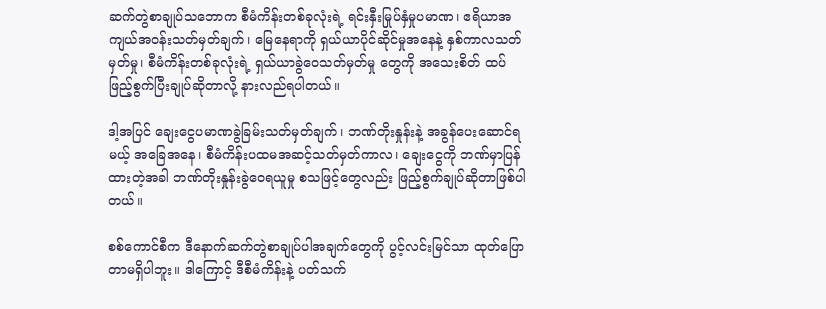ဆက်တွဲစာချုပ်သဘောက စီမံကိန်းတစ်ခုလုံးရဲ့ ရင်းနှီးမြုပ်နှံမှုပမာဏ၊ ဧရိယာအကျယ်အဝန်းသတ်မှတ်ချက်၊ မြေနေရာကို ရှယ်ယာပိုင်ဆိုင်မှုအနေနဲ့ နှစ်ကာလသတ်မှတ်မှု၊ စီမံကိန်းတစ်ခုလုံးရဲ့ ရှယ်ယာခွဲဝေသတ်မှတ်မှု တွေကို အသေးစိတ် ထပ်ဖြည့်စွက်ပြီးချုပ်ဆိုတာလို့ နားလည်ရပါတယ်။

ဒါ့အပြင် ချေးငွေပမာဏခွဲခြမ်းသတ်မှတ်ချက်၊ ဘဏ်တိုးနှုန်းနဲ့ အခွန်ပေးဆောင်ရမယ့် အခြေအနေ၊ စီမံကိန်းပထမအဆင့်သတ်မှတ်ကာလ၊ ချေးငွေကို ဘဏ်မှာပြန်ထားတဲ့အခါ ဘဏ်တိုးနှုန်းခွဲဝေရယူမှု စသဖြင့်တွေလည်း ဖြည့်စွက်ချုပ်ဆိုတာဖြစ်ပါတယ်။

စစ်ကောင်စီက ဒီနောက်ဆက်တွဲစာချုပ်ပါအချက်တွေကို ပွင့်လင်းမြင်သာ ထုတ်ပြောတာမရှိပါဘူး။ ဒါကြောင့် ဒီစီမံကိန်းနဲ့ ပတ်သက်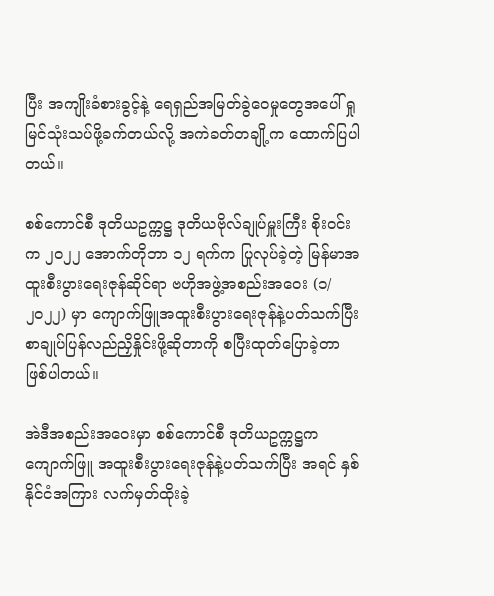ပြီး အကျိုးခံစားခွင့်နဲ့ ရေရှည်အမြတ်ခွဲဝေမှုတွေအပေါ် ရှုမြင်သုံးသပ်ဖို့ခက်တယ်လို့ အကဲခတ်တချို့က ထောက်ပြပါတယ်။

စစ်ကောင်စီ ဒုတိယဥက္ကဋ္ဌ ဒုတိယဗိုလ်ချုပ်မှူးကြီး စိုးဝင်းက ၂၀၂၂ အောက်တိုဘာ ၁၂ ရက်က ပြုလုပ်ခဲ့တဲ့ မြန်မာအထူးစီးပွားရေးဇုန်ဆိုင်ရာ ဗဟိုအဖွဲ့အစည်းအဝေး (၁/၂၀၂၂) မှာ ကျောက်ဖြူအထူးစီးပွားရေးဇုန်နဲ့ပတ်သက်ပြီးစာချုပ်ပြန်လည်ညှိနှိုင်းဖို့ဆိုတာကို စပြီးထုတ်‌ပြောခဲ့တာ ဖြစ်ပါတယ်။

အဲဒီအစည်းအဝေးမှာ စစ်ကောင်စီ ဒုတိယဥက္ကဋ္ဌက ကျောက်ဖြူ အထူးစီးပွားရေးဇုန်နဲ့ပတ်သက်ပြီး အရင် နှစ်နိုင်ငံအကြား လက်မှတ်ထိုးခဲ့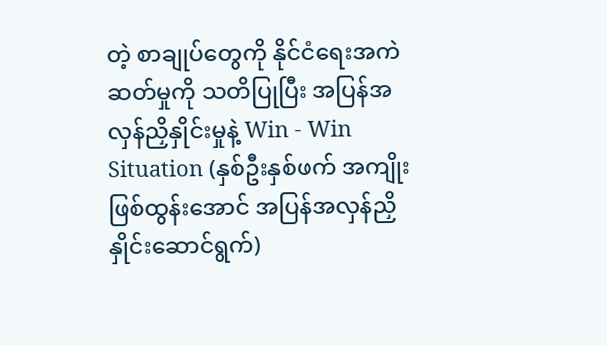တဲ့ စာချုပ်တွေကို နိုင်ငံရေးအကဲဆတ်မှုကို သတိပြုပြီး အပြန်အလှန်ညှိနှိုင်းမှုနဲ့ Win - Win Situation (နှစ်ဦးနှစ်ဖက် အကျိုးဖြစ်ထွန်းအောင် အပြန်အလှန်ညှိနှိုင်းဆောင်ရွက်)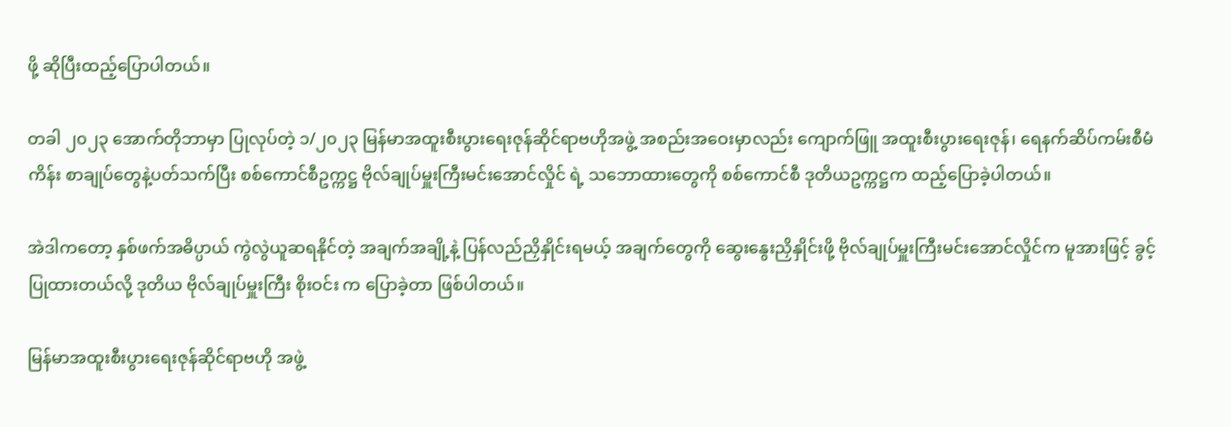ဖို့ ဆိုပြီးထည့်ပြောပါတယ်။

တခါ ၂၀၂၃ အောက်တိုဘာမှာ ပြုလုပ်တဲ့ ၁/၂၀၂၃ မြန်မာအထူးစီးပွားရေးဇုန်ဆိုင်ရာဗဟိုအဖွဲ့ အစည်းအဝေးမှာလည်း ကျောက်ဖြူ အထူးစီးပွားရေးဇုန်၊ ရေနက်ဆိပ်ကမ်းစီမံကိန်း စာချုပ်တွေနဲ့ပတ်သက်ပြီး စစ်ကောင်စီဥက္ကဋ္ဌ ဗိုလ်ချုပ်မှူးကြီးမင်းအောင်လှိုင် ရဲ့ သဘောထားတွေကို စစ်ကောင်စီ ဒုတိယဥက္ကဋ္ဌက ထည့်ပြောခဲ့ပါတယ်။

အဲဒါကတော့ နှစ်ဖက်အဓိပ္ပာယ် ကွဲလွဲယူဆရနိုင်တဲ့ အချက်အချို့နဲ့ ပြန်လည်ညှိနှိုင်းရမယ့် အချက်တွေကို ဆွေးနွေးညှိနှိုင်းဖို့ ဗိုလ်ချုပ်မှူးကြီးမင်းအောင်လှိုင်က မူအားဖြင့် ခွင့်ပြုထားတယ်လို့ ဒုတိယ ဗိုလ်ချုပ်မှူးကြီး စိုးဝင်း က ပြောခဲ့တာ ဖြစ်ပါတယ်။

မြန်မာအထူးစီးပွားရေးဇုန်ဆိုင်ရာဗဟို အဖွဲ့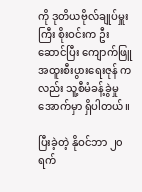ကို ဒုတိယဗိုလ်ချုပ်မှူးကြီး စိုးဝင်းက ဦးဆောင်ပြီး ကျောက်ဖြူအထူးစီးပွားရေးဇုန် ကလည်း သူ့စီမံခန့်ခွဲမှုအောက်မှာ ရှိပါတယ်။

ပြီးခဲ့တဲ့ နိုဝင်ဘာ ၂၀ ရက်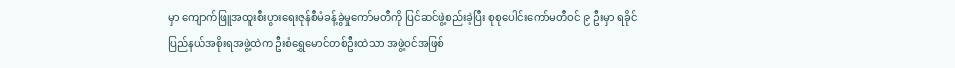မှာ ကျောက်ဖြူအထူးစီးပွားရေးဇုန်စီမံခန့်ခွဲမှုကော်မတီကို ပြင်ဆင်ဖွဲ့စည်းခဲ့ပြီး စုစုပေါင်းကော်မတီဝင် ၉ ဦးမှာ ရခိုင်ပြည်နယ်အစိုးရအဖွဲ့ထဲက ဦးစံရွှေမောင်တစ်ဦးထဲသာ အဖွဲ့ဝင်အဖြစ်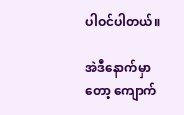ပါဝင်ပါတယ်။

အဲဒီနောက်မှာတော့ ကျောက်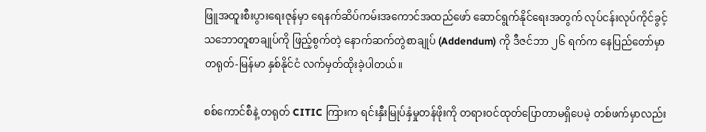ဖြူအထူးစီးပွားရေးဇုန်မှာ ရေနက်ဆိပ်ကမ်းအကောင်အထည်ဖော် ဆောင်ရွက်နိုင်ရေးအတွက် လုပ်ငန်းလုပ်ကိုင်ခွင့် သဘောတူစာချုပ်ကို ဖြည့်စွက်တဲ့ နောက်ဆက်တွဲစာချုပ် (Addendum) ကို ဒီဇင်ဘာ ၂၆ ရက်က နေပြည်တော်မှာ တရုတ်-မြန်မာ နှစ်နိုင်ငံ လက်မှတ်ထိုးခဲ့ပါတယ်။

စစ်ကောင်စီနဲ့ တရုတ် CITIC ကြားက ရင်းနှီးမြုပ်နှံမှုတန်ဖိုးကို တရားဝင်ထုတ်ပြောတာမရှိပေမဲ့ တစ်ဖက်မှာလည်း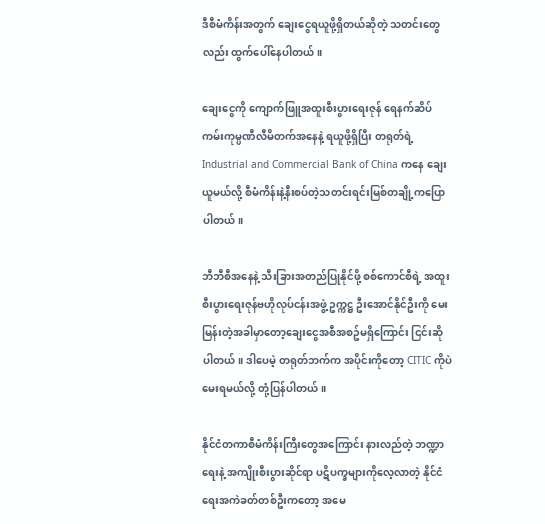ဒီစီမံကိန်းအတွက် ချေးငွေရယူဖို့ရှိတယ်ဆိုတဲ့ သတင်းတွေလည်း ထွက်ပေါ်နေပါတယ်။

ချေးငွေကို ကျောက်ဖြူအထူးစီးပွားရေးဇုန် ရေနက်ဆိပ်ကမ်းကုမ္ပဏီလီမိတက်အနေနဲ့ ရယူဖို့ရှိပြီး တရုတ်ရဲ့ Industrial and Commercial Bank of China ကနေ ချေးယူမယ်လို့ စီမံကိန်းနဲ့နီးစပ်တဲ့သတင်းရင်းမြစ်တချို့ကပြောပါတယ်။

ဘီဘီစီအနေနဲ့ သီးခြားအတည်ပြုနိုင်ဖို့ စစ်ကောင်စီရဲ့ အထူးစီးပွားရေးဇုန်ဗဟိုလုပ်ငန်းအဖွဲ့ ဥက္ကဋ္ဌ ဦးအောင်နိုင်ဦးကို မေးမြန်းတဲ့အခါမှာတော့ချေးငွေအစီအစဥ်မရှိကြောင်း ငြင်းဆိုပါတယ်။ ဒါပေမဲ့ တရုတ်ဘက်က အပိုင်းကိုတော့ CITIC ကိုပဲ မေးရမယ်လို့ တုံ့ပြန်ပါတယ်။

နိုင်ငံတကာစီမံကိန်းကြီးတွေအကြောင်း နားလည်တဲ့ ဘဏ္ဍာရေးနဲ့ အကျိုးစီးပွားဆိုင်ရာ ပဋိပက္ခများကိုလေ့လာတဲ့ နိုင်ငံရေးအကဲခတ်တစ်ဦးကတော့ အမေ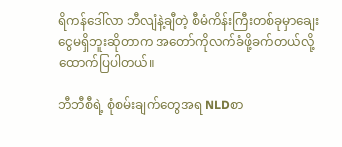ရိကန်ဒေါ်လာ ဘီလျံနဲ့ချီတဲ့ စီမံကိန်းကြီးတစ်ခုမှာချေးငွေမရှိဘူးဆိုတာက အတော်ကိုလက်ခံဖို့ခက်တယ်လို့ ထောက်ပြပါတယ်။

ဘီဘီစီရဲ့ စုံစမ်းချက်တွေအရ NLDစာ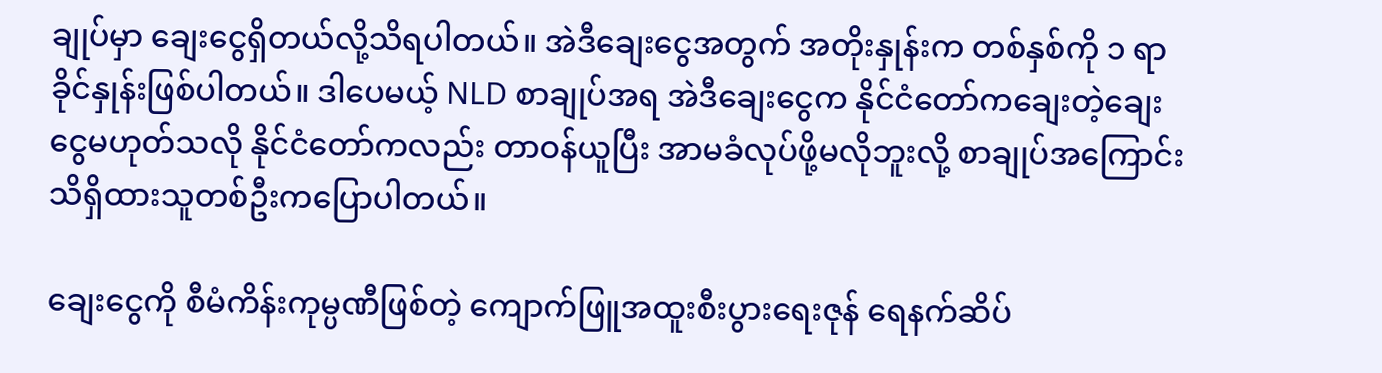ချုပ်မှာ ချေးငွေရှိတယ်လို့သိရပါတယ်။ အဲဒီချေးငွေအတွက် အတိုးနှုန်းက တစ်နှစ်ကို ၁ ရာခိုင်နှုန်းဖြစ်ပါတယ်။ ဒါပေမယ့် NLD စာချုပ်အရ အဲဒီချေးငွေက နိုင်ငံတော်ကချေးတဲ့ချေးငွေမဟုတ်သလို နိုင်ငံတော်ကလည်း တာဝန်ယူပြီး အာမခံလုပ်ဖို့မလိုဘူးလို့ စာချုပ်အကြောင်းသိရှိထားသူတစ်ဦးကပြောပါတယ်။

ချေးငွေကို စီမံကိန်းကုမ္ပဏီဖြစ်တဲ့ ကျောက်ဖြူအထူးစီးပွား‌ရေးဇုန် ရေနက်ဆိပ်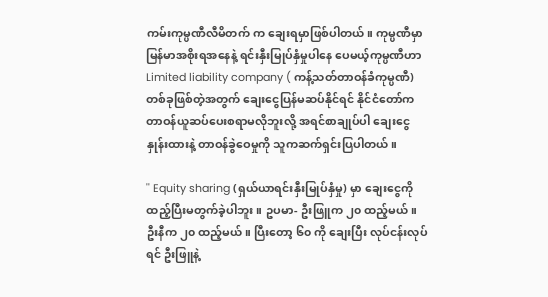ကမ်းကုမ္ပဏီလီမိတက် က ချေးရမှာဖြစ်ပါတယ်။ ကုမ္ပဏီမှာ မြန်မာအစိုးရအနေနဲ့ ရင်းနှီးမြုပ်နှံမှုပါနေ ပေမယ့်ကုမ္ပဏီဟာ Limited liability company ( ကန့်သတ်တာဝန်ခံကုမ္ပဏီ) တစ်ခုဖြစ်တဲ့အတွက် ချေးငွေပြန်မဆပ်နိုင်ရင် နိုင်ငံတော်က တာဝန်ယူဆပ်ပေးစရာမလိုဘူးလို့ အရင်စာချုပ်ပါ ချေးငွေနှုန်းထားနဲ့ တာဝန်ခွဲဝေမှုကို သူကဆက်ရှင်းပြပါတယ်။

'' Equity sharing (ရှယ်ယာရင်းနှီးမြုပ်နှံမှု) မှာ ချေးငွေကို ထည့်ပြီးမတွက်ခဲ့ပါဘူး။ ဥပမာ- ဦးဖြူက ၂၀ ထည့်မယ်။ ဦးနီက ၂၀ ထည့်မယ်။ ပြီးတော့ ၆၀ ကို ချေးပြီး လုပ်ငန်းလုပ်ရင် ဦးဖြူနဲ့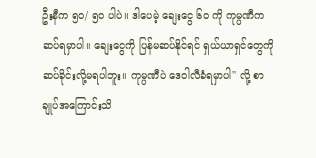ဦးနီက ၅၀/ ၅၀ ပါပဲ။ ဒါပေမဲ့ ချေးငွေ ၆၀ ကို ကုမ္ပဏီက ဆပ်ရမှာပါ။ ချေးငွေကို ပြန်မဆပ်နိုင်ရင် ရှယ်ယာရှင်တွေကို ဆပ်ခိုင်းလို့မရပါဘူး။ ကုမ္ပဏီပဲ ဒေဝါလီခံရမှာပါ'' လို့ စာချုပ်အကြောင်းသိ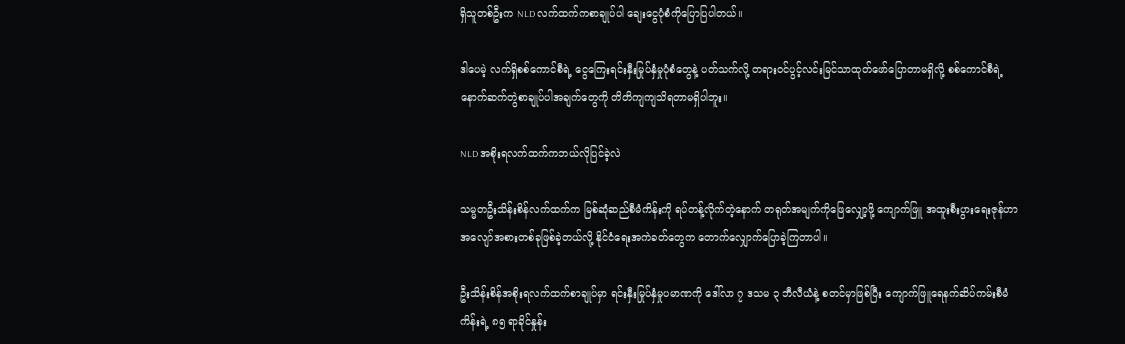ရှိသူတစ်ဦးက NLD လက်ထက်ကစာချုပ်ပါ ချေးငွေပုံစံကိုပြောပြပါတယ်။

ဒါပေမဲ့ လက်ရှိစစ်ကောင်စီရဲ့ ငွေကြေးရင်းနှီးမြုပ်နှံမှုပုံစံတွေနဲ့ ပတ်သက်လို့ တရားဝင်ပွင့်လင်းမြင်သာထုတ်ဖော်ပြောတာမရှိလို့ စစ်ကောင်စီရဲ့ နောက်ဆက်တွဲစာချုပ်ပါအချက်တွေကို တိတိကျကျသိရတာမရှိပါဘူး။

NLD အစိုးရလက်ထက်ကဘယ်လိုပြင်ခဲ့လဲ

သမ္မတဦးသိန်းစိန်လက်ထက်က မြစ်ဆုံဆည်စီမံကိန်းကို ရပ်တန့်လိုက်တဲ့နောက် တရုတ်အမျက်ကိုဖြေလျှော့ဖို့ ကျောက်ဖြူ အထူးစီးပွားရေးဇုန်ဟာ အလျော်အစားတစ်ခုဖြစ်ခဲ့တယ်လို့ နိုင်ငံရေးအကဲခတ်တွေက တောက်လျှောက်ပြောခဲ့ကြတာပါ။

ဦးသိန်းစိန်အစိုးရလက်ထက်စာချုပ်မှာ ရင်းနှီးမြုပ်နှံမှုပမာဏကို ဒေါ်လာ ၇ ဒသမ ၃ ဘီလီယံနဲ့ စတင်မှာဖြစ်ပြီး ကျောက်ဖြူရေနက်ဆိပ်ကမ်းစီမံကိန်းရဲ့ ၈၅ ရာခိုင်နှုန်း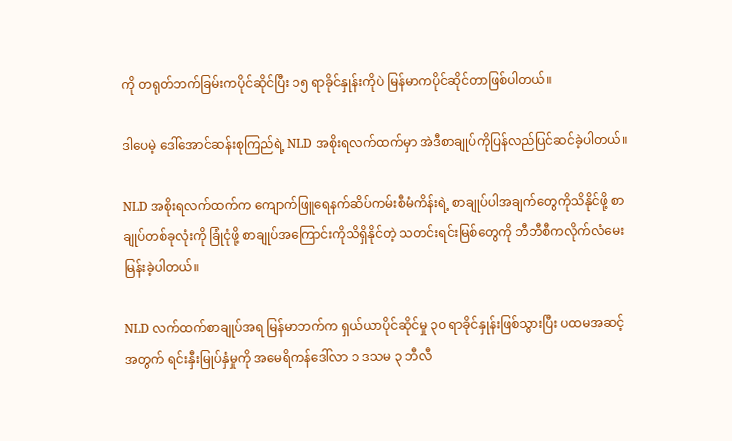ကို တရုတ်ဘက်ခြမ်းကပိုင်ဆိုင်ပြီး ၁၅ ရာခိုင်နှုန်းကိုပဲ မြန်မာကပိုင်ဆိုင်တာဖြစ်ပါတယ်။

ဒါပေမဲ့ ဒေါ်အောင်ဆန်းစုကြည်ရဲ့ NLD အစိုးရလက်ထက်မှာ အဲဒီစာချုပ်ကိုပြန်လည်ပြင်ဆင်ခဲ့ပါတယ်။

NLD အစိုးရလက်ထက်က ကျောက်ဖြူရေနက်ဆိပ်ကမ်းစီမံကိန်းရဲ့ စာချုပ်ပါအချက်တွေကိုသိနိုင်ဖို့ စာချုပ်တစ်ခုလုံးကို ခြုံငုံဖို့ စာချုပ်အကြောင်းကိုသိရှိနိုင်တဲ့ သတင်းရင်းမြစ်တွေကို ဘီဘီစီကလိုက်လံမေးမြန်းခဲ့ပါတယ်။

NLD လက်ထက်စာချုပ်အရ မြန်မာဘက်က ရှယ်ယာပိုင်ဆိုင်မှု ၃၀ ရာခိုင်နှုန်းဖြစ်သွားပြီး ပထမအဆင့် အတွက် ရင်းနှီးမြုပ်နှံမှုကို အမေရိကန်ဒေါ်လာ ၁ ဒသမ ၃ ဘီလီ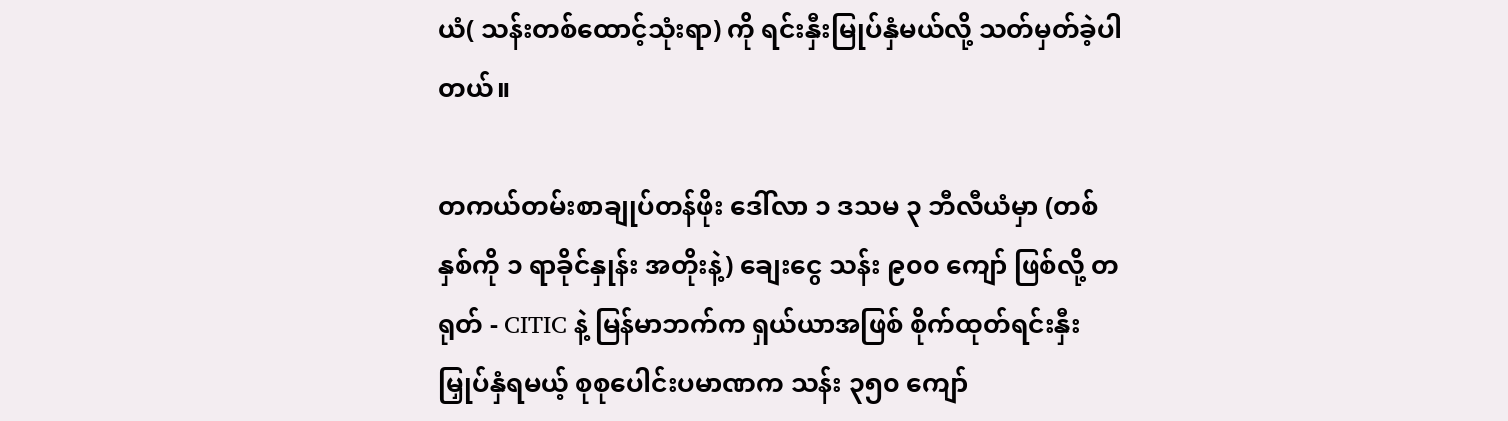ယံ( သန်းတစ်ထောင့်သုံးရာ) ကို ရင်းနှီးမြုပ်နှံမယ်လို့ သတ်မှတ်ခဲ့ပါတယ်။

တကယ်တမ်းစာချုပ်တန်ဖိုး ဒေါ်လာ ၁ ဒသမ ၃ ဘီလီယံမှာ (တစ်နှစ်ကို ၁ ရာခိုင်နှုန်း အတိုးနဲ့) ချေးငွေ သန်း ၉၀၀ ကျော် ဖြစ်လို့ တရုတ် - CITIC နဲ့ မြန်မာဘက်က ရှယ်ယာအဖြစ် စိုက်ထုတ်ရင်းနှီးမြှုပ်နှံရမယ့် စုစုပေါင်းပမာဏက သန်း ၃၅၀ ကျော်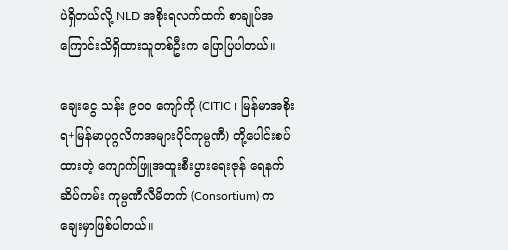ပဲရှိတယ်လို့ NLD အစိုးရလက်ထက် စာချုပ်အကြောင်းသိရှိထားသူတစ်ဦးက ပြောပြပါတယ်။

ချေးငွေ သန်း ၉၀၀ ကျော်ကို (CITIC ၊ မြန်မာအစိုးရ+မြန်မာပုဂ္ဂလိကအများပိုင်ကုမ္ပဏီ) တို့ပေါင်းစပ်ထားတဲ့ ကျောက်ဖြူအထူးစီးပွား‌ရေးဇုန် ရေနက်ဆိပ်ကမ်း ကုမ္ပဏီလီမိတက် (Consortium) က ချေးမှာဖြစ်ပါတယ်။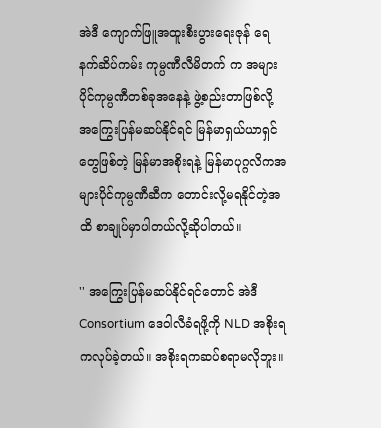အဲဒီ ကျောက်ဖြူအထူးစီးပွား‌ရေးဇုန် ရေနက်ဆိပ်ကမ်း ကုမ္ပဏီလီမိတက် က အများပိုင်ကုမ္ပဏီတစ်ခုအနေနဲ့ ဖွဲ့စည်းတာဖြစ်လို့ အကြွေးပြန်မဆပ်နိုင်ရင် မြန်မာရှယ်ယာရှင်တွေဖြစ်တဲ့ မြန်မာအစိုးရနဲ့ မြန်မာပုဂ္ဂလိကအများပိုင်ကုမ္ပဏီဆီက တောင်းလို့မရနိုင်တဲ့အထိ စာချုပ်မှာပါတယ်လို့ဆိုပါတယ်။

'' အကြွေးပြန်မဆပ်နိုင်ရင်တောင် အဲဒီ Consortium ဒေဝါလီခံရဖို့ကို NLD အစိုးရကလုပ်ခဲ့တယ်။ အစိုးရကဆပ်စရာမလိုဘူး။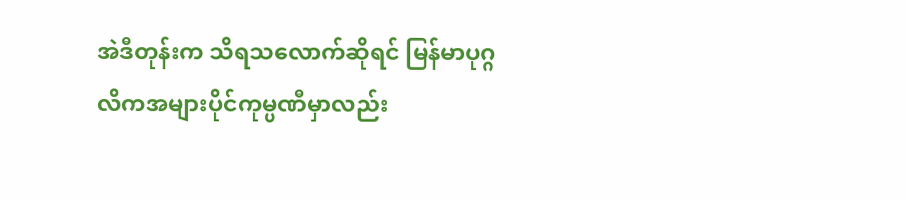အဲဒီတုန်းက သိရသလောက်ဆိုရင် မြန်မာပုဂ္ဂလိကအများပိုင်ကုမ္ပဏီမှာလည်း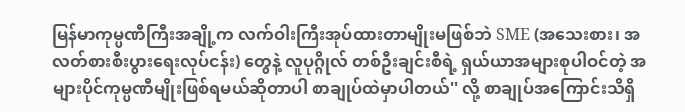မြန်မာကုမ္ပဏီကြီးအချို့က လက်ဝါးကြီးအုပ်ထားတာမျိုးမဖြစ်ဘဲ SME (အသေးစား၊ အလတ်စားစီးပွားရေးလုပ်ငန်း) တွေနဲ့ လူပုဂ္ဂိုလ် တစ်ဦးချင်းစီရဲ့ ရှယ်ယာအများစုပါဝင်တဲ့ အများပိုင်ကုမ္ပဏီမျိုးဖြစ်ရမယ်ဆိုတာပါ စာချုပ်ထဲမှာပါတယ်'' လို့ စာချုပ်အကြောင်းသိရှိ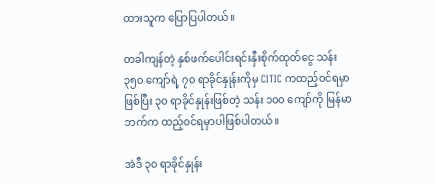ထားသူက ပြောပြပါတယ်။

တခါကျန်တဲ့ နှစ်ဖက်ပေါင်းရင်းနှီးစိုက်ထုတ်ငွေ သန်း ၃၅၀ ကျော်ရဲ့ ၇၀ ရာခိုင်နှုန်းကိုမှ CITIC ကထည့်ဝင်ရမှာဖြစ်ပြီး ၃၀ ရာခိုင်နှုန်းဖြစ်တဲ့ သန်း ၁၀၀ ကျော်ကို မြန်မာဘက်က ထည့်ဝင်ရမှာပါဖြစ်ပါတယ်။

အဲဒီ ၃၀ ရာခိုင်နှုန်း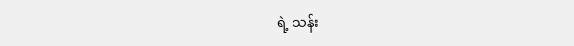ရဲ့ သန်း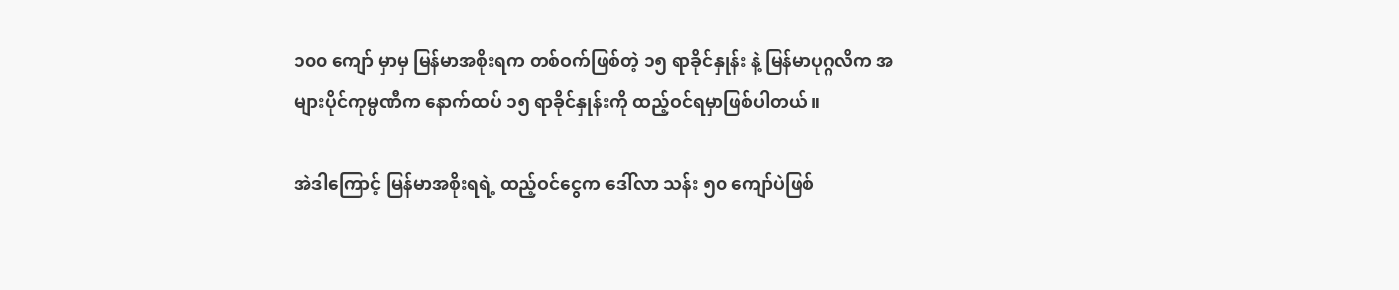၁၀၀ ကျော် မှာမှ မြန်မာအစိုးရက တစ်ဝက်ဖြစ်တဲ့ ၁၅ ရာခိုင်နှုန်း နဲ့ မြန်မာပုဂ္ဂလိက အများပိုင်ကုမ္ပဏီက နောက်ထပ် ၁၅ ရာခိုင်နှုန်းကို ထည့်ဝင်ရမှာဖြစ်ပါတယ်။

အဲဒါကြောင့် မြန်မာအစိုးရရဲ့ ထည့်ဝင်ငွေက ဒေါ်လာ သန်း ၅၀ ကျော်ပဲဖြစ်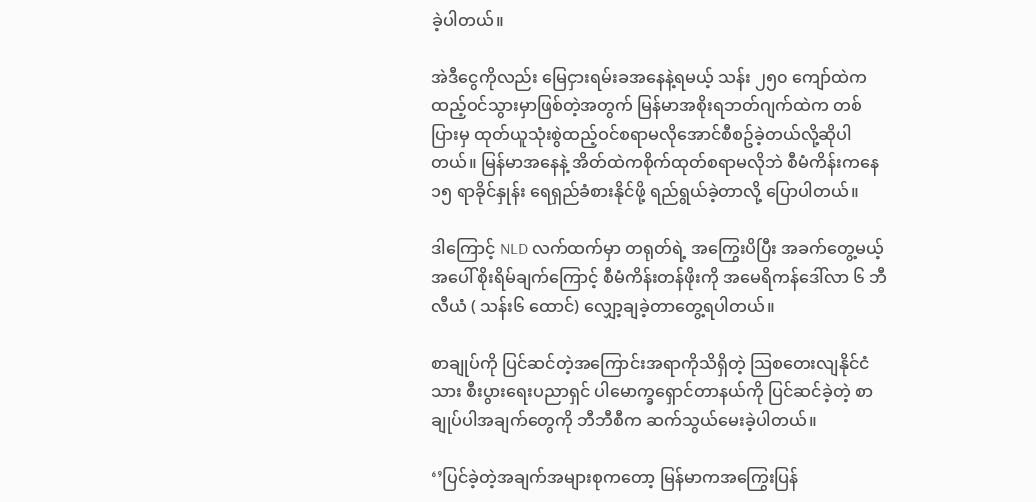ခဲ့ပါတယ်။

အဲဒီငွေကိုလည်း မြေငှားရမ်းခအနေနဲ့ရမယ့် သန်း ၂၅၀ ကျော်ထဲက ထည့်ဝင်သွားမှာဖြစ်တဲ့အတွက် မြန်မာအစိုးရဘတ်ဂျက်ထဲက တစ်ပြားမှ ထုတ်ယူသုံးစွဲထည့်ဝင်စရာမလိုအောင်စီစဥ်ခဲ့တယ်လို့ဆိုပါတယ်။ မြန်မာအနေနဲ့ အိတ်ထဲကစိုက်ထုတ်စရာမလိုဘဲ စီမံကိန်းကနေ ၁၅ ရာခိုင်နှုန်း ရေရှည်ခံစားနိုင်ဖို့ ရည်ရွယ်ခဲ့တာလို့ ပြောပါတယ်။

ဒါကြောင့် NLD လက်ထက်မှာ တရုတ်ရဲ့ အကြွေးပိပြီး အခက်တွေ့မယ့် အပေါ် စိုးရိမ်ချက်ကြောင့် စီမံကိန်းတန်ဖိုးကို အမေရိကန်ဒေါ်လာ ၆ ဘီလီယံ ( သန်း၆ ထောင်) လျှော့ချခဲ့တာတွေ့ရပါတယ်။

စာချုပ်ကို ပြင်ဆင်တဲ့အကြောင်းအရာကိုသိရှိတဲ့ သြစတေးလျနိုင်ငံသား စီးပွားရေးပညာရှင် ပါမောက္ခရှောင်တာနယ်ကို ပြင်ဆင်ခဲ့တဲ့ စာချုပ်ပါအချက်တွေကို ဘီဘီစီက ဆက်သွယ်မေးခဲ့ပါတယ်။

‘’ပြင်ခဲ့တဲ့အချက်အများစုကတော့ မြန်မာကအကြွေးပြန်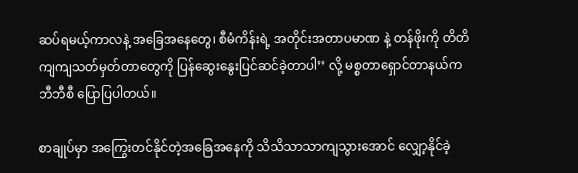ဆပ်ရမယ့်ကာလနဲ့ အခြေအနေတွေ၊ စီမံကိန်းရဲ့ အတိုင်းအတာပမာဏ နဲ့ တန်ဖိုးကို တိတိကျကျသတ်မှတ်တာတွေကို ပြန်ဆွေးနွေးပြင်ဆင်ခဲ့တာပါ’’ လို့ မစ္စတာရှောင်တာနယ်က ဘီဘီစီ ပြောပြပါတယ်။

စာချုပ်မှာ အကြွေးတင်နိုင်တဲ့အခြေအနေကို သိသိသာသာကျသွားအောင် လျှော့နိုင်ခဲ့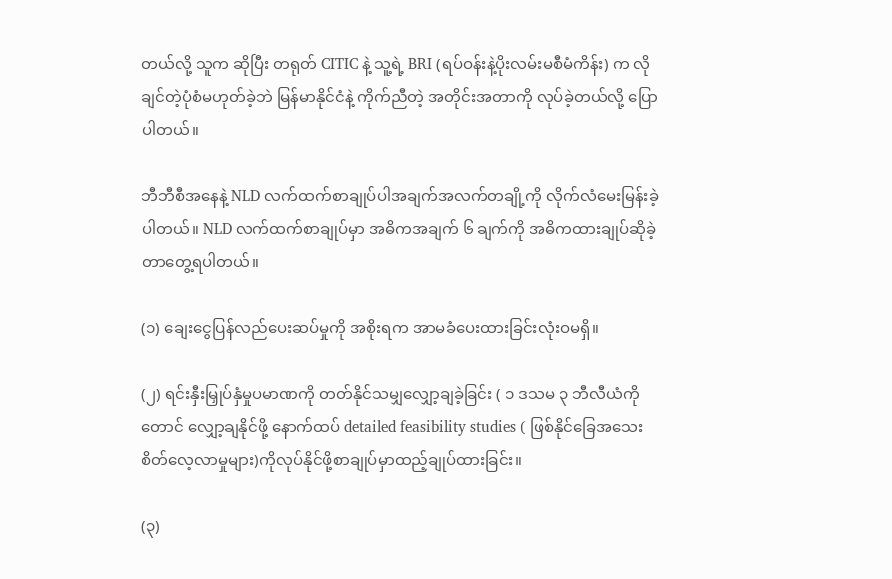တယ်လို့ သူက ဆိုပြီး တရုတ် CITIC နဲ့ သူ့ရဲ့ BRI (ရပ်ဝန်းနဲ့ပိုးလမ်းမစီမံကိန်း) က လိုချင်တဲ့ပုံစံမဟုတ်ခဲ့ဘဲ မြန်မာနိုင်ငံနဲ့ ကိုက်ညီတဲ့ အတိုင်းအတာကို လုပ်ခဲ့တယ်လို့ ပြောပါတယ်။

ဘီဘီစီအနေနဲ့ NLD လက်ထက်စာချုပ်ပါအချက်အလက်တချို့ကို လိုက်လံမေးမြန်းခဲ့ပါတယ်။ NLD လက်ထက်စာချုပ်မှာ အဓိကအချက် ၆ ချက်ကို အဓိကထားချုပ်ဆိုခဲ့တာတွေ့ရပါတယ်။

(၁) ချေးငွေပြန်လည်ပေးဆပ်မှုကို အစိုးရက အာမခံပေးထားခြင်းလုံးဝမရှိ။

(၂) ရင်းနှီးမြှုပ်နှံမှုပမာဏကို တတ်နိုင်သမျှလျှော့ချခဲ့ခြင်း ( ၁ ဒသမ ၃ ဘီလီယံကိုတောင် လျှော့ချနိုင်ဖို့ နောက်ထပ် detailed feasibility studies ( ဖြစ်နိုင်ခြေအသေးစိတ်လေ့လာမှုများ)ကိုလုပ်နိုင်ဖို့စာချုပ်မှာထည့်ချုပ်ထားခြင်း။

(၃)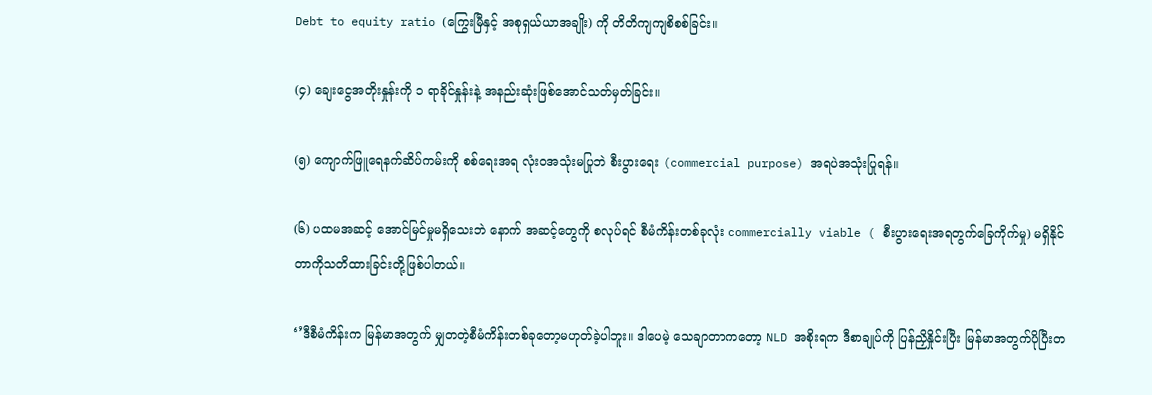Debt to equity ratio (ကြွေးမြီနှင့် အစုရှယ်ယာအချိုး) ကို တိတိကျကျစိစစ်ခြင်း။

(၄) ချေးငွေအတိုးနှုန်းကို ၁ ရာခိုင်နှုန်းနဲ့ အနည်းဆုံးဖြစ်အောင်သတ်မှတ်ခြင်း။

(၅) ကျောက်ဖြူရေနက်ဆိပ်ကမ်းကို စစ်ရေးအရ လုံးဝအသုံးမပြုဘဲ စီးပွားရေး (commercial purpose) အရပဲအသုံးပြုရန်။

(၆) ပထမအဆင့် အောင်မြင်မှုမရှိသေးဘဲ နောက် အဆင့်တွေကို စလုပ်ရင် စီမံကိန်းတစ်ခုလုံး commercially viable ( စီးပွားရေးအရတွက်ခြေကိုက်မှု) မရှိနိုင်တာကိုသတိထားခြင်းတို့ဖြစ်ပါတယ်။

‘’ဒီစီမံကိန်းက မြန်မာအတွက် မျှတတဲ့စီမံကိန်းတစ်ခုတော့မဟုတ်ခဲ့ပါဘူး။ ဒါပေမဲ့ သေချာတာကတော့ NLD အစိုးရက ဒီစာချုပ်ကို ပြန်ညှိနှိုင်းပြီး မြန်မာအတွက်ပိုပြီးတ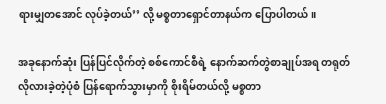ရားမျှတအောင် လုပ်ခဲ့တယ်’’ လို့ မစ္စတာရှောင်တာနယ်က ပြောပါတယ်။

အခုနောက်ဆုံး ပြန်ပြင်လိုက်တဲ့ စစ်ကောင်စီရဲ့ နောက်ဆက်တွဲစာချုပ်အရ တရုတ်လိုလားခဲ့တဲ့ပုံစံ ပြန်ရောက်သွားမှာကို စိုးရိမ်တယ်လို့ မစ္စတာ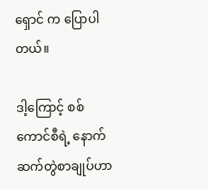ရှောင် က ပြောပါတယ်။

ဒါ့ကြောင့် စစ်ကောင်စီရဲ့ နောက်ဆက်တွဲစာချုပ်ဟာ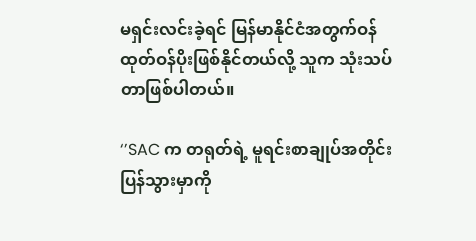မရှင်းလင်းခဲ့ရင် မြန်မာနိုင်ငံအတွက်ဝန်ထုတ်ဝန်ပိုးဖြစ်နိုင်တယ်လို့ သူက သုံးသပ်တာဖြစ်ပါတယ်။

‘’SAC က တရုတ်ရဲ့ မူရင်းစာချုပ်အတိုင်းပြန်သွားမှာကို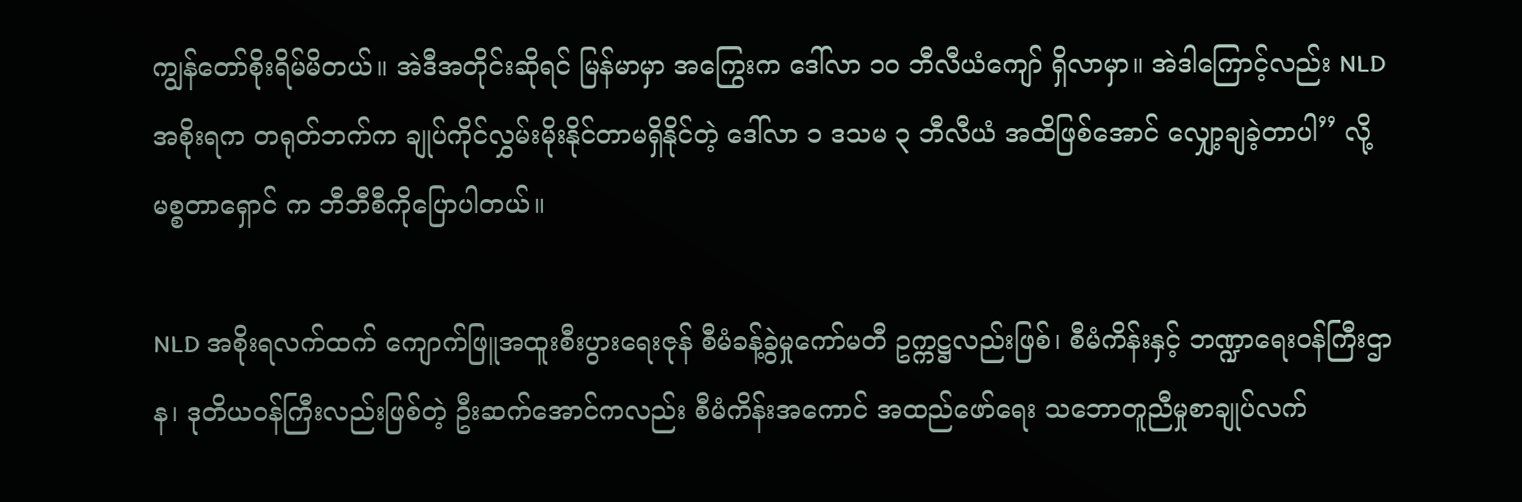ကျွန်တော်စိုးရိမ်မိတယ်။ အဲဒီအတိုင်းဆိုရင် မြန်မာမှာ အကြွေးက ဒေါ်လာ ၁၀ ဘီလီယံကျော် ရှိလာမှာ။ အဲဒါကြောင့်လည်း NLD အစိုးရက တရုတ်ဘက်က ချုပ်ကိုင်လွှမ်းမိုးနိုင်တာမရှိနိုင်တဲ့ ဒေါ်လာ ၁ ဒသမ ၃ ဘီလီယံ အထိဖြစ်အောင် လျှော့ချခဲ့တာပါ’’ လို့ မစ္စတာရှောင် က ဘီဘီစီကိုပြောပါတယ်။

NLD အစိုးရလက်ထက် ကျောက်ဖြူအထူးစီးပွားရေးဇုန် စီမံခန့်ခွဲမှုကော်မတီ ဥက္ကဋ္ဌလည်းဖြစ်၊ စီမံကိန်းနှင့် ဘဏ္ဍာရေး၀န်ကြီးဌာန၊ ဒုတိယ၀န်ကြီးလည်းဖြစ်တဲ့ ဦးဆက်အောင်ကလည်း စီမံကိန်းအကောင် အထည်ဖော်ရေး သဘောတူညီမှုစာချုပ်လက်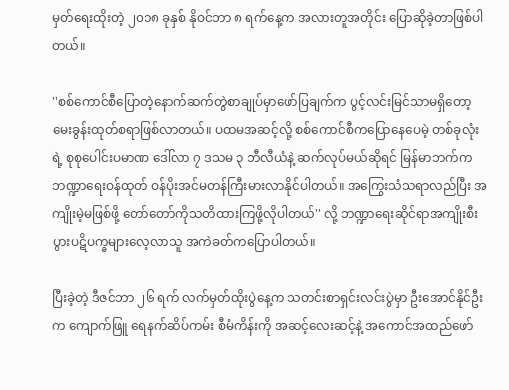မှတ်ရေးထိုး‌တဲ့ ၂၀၁၈ ခုနှစ် နိုဝင်ဘာ ၈ ရက်နေ့က အလားတူအတိုင်း ပြောဆိုခဲ့တာဖြစ်ပါတယ်။

''စစ်ကောင်စီပြောတဲ့နောက်ဆက်တွဲစာချုပ်မှာဖော်ပြချက်က ပွင့်လင်းမြင်သာမရှိတော့ မေးခွန်းထုတ်စရာဖြစ်လာတယ်။ ပထမအဆင့်လို့ စစ်ကောင်စီကပြောနေပေမဲ့ တစ်ခုလုံးရဲ့ စုစုပေါင်းပမာဏ ဒေါ်လာ ၇ ဒသမ ၃ ဘီလီယံနဲ့ ဆက်လုပ်မယ်ဆိုရင် မြန်မာဘက်က ဘဏ္ဍာရေးဝန်ထုတ် ဝန်ပိုးအင်မတန်ကြီးမားလာနိုင်ပါတယ်။ အကြွေးသံသရာလည်ပြီး အကျိုးမဲ့မဖြစ်ဖို့ တော်တော်ကိုသတိထားကြဖို့လိုပါတယ်'' လို့ ဘဏ္ဍာရေးဆိုင်ရာအကျိုးစီးပွားပဋိပက္ခများလေ့လာသူ အကဲခတ်ကပြောပါတယ်။

ပြီးခဲ့တဲ့ ဒီဇင်ဘာ ၂၆ ရက် လက်မှတ်ထိုးပွဲနေ့က သတင်းစာရှင်းလင်းပွဲမှာ ဦးအောင်နိုင်ဦးက ကျောက်ဖြူ ရေနက်ဆိပ်ကမ်း စီမံကိန်းကို အဆင့်လေးဆင့်နဲ့ အကောင်အထည်ဖော်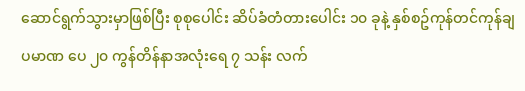ဆောင်ရွက်သွားမှာဖြစ်ပြီး စုစုပေါင်း ဆိပ်ခံတံတားပေါင်း ၁၀ ခုနဲ့ နှစ်စဥ်ကုန်တင်ကုန်ချပမာဏ ပေ ၂၀ ကွန်တိန်နာအလုံးရေ ၇ သန်း လက်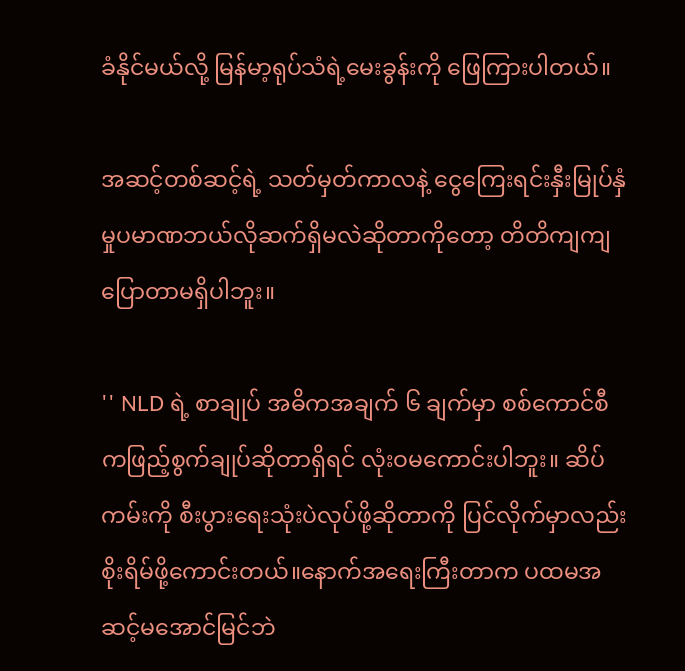ခံနိုင်မယ်လို့‌ မြန်မာ့ရုပ်သံရဲ့မေးခွန်းကို ဖြေကြားပါတယ်။

အဆင့်တစ်ဆင့်ရဲ့ သတ်မှတ်ကာလနဲ့ ငွေကြေးရင်းနှီးမြုပ်နှံမှုပမာဏဘယ်လိုဆက်ရှိမလဲဆိုတာကိုတော့ တိတိကျကျပြောတာမရှိပါဘူး။

'' NLD ရဲ့ စာချုပ် အဓိကအချက် ၆ ချက်မှာ စစ်ကောင်စီကဖြည့်စွက်ချုပ်ဆိုတာရှိရင် လုံးဝမကောင်းပါဘူး။ ဆိပ်ကမ်းကို စီးပွားရေးသုံးပဲလုပ်ဖို့ဆိုတာကို ပြင်လိုက်မှာလည်းစိုးရိမ်ဖို့ကောင်းတယ်။နောက်အရေးကြီးတာက ပထမအဆင့်မအောင်မြင်ဘဲ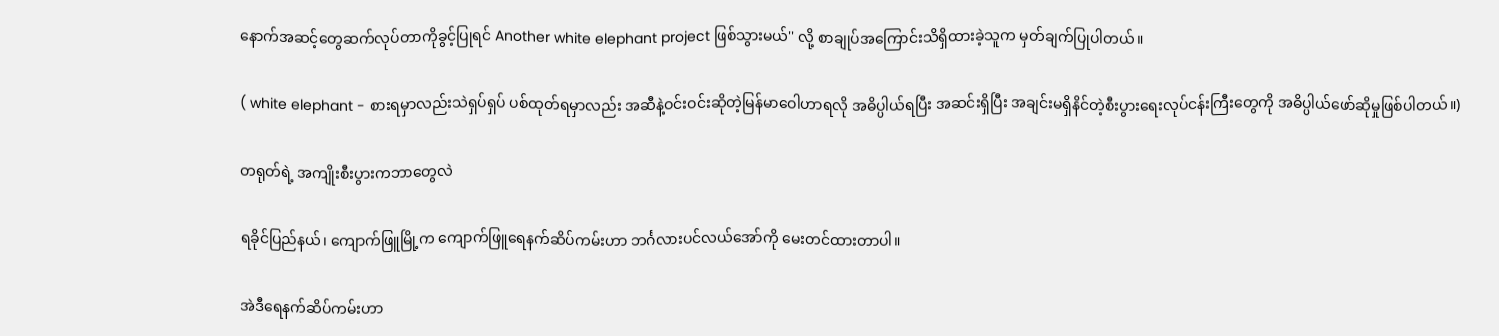နောက်အဆင့်တွေဆက်လုပ်တာကိုခွင့်ပြုရင် Another white elephant project ဖြစ်သွားမယ်'' လို့ စာချုပ်အကြောင်းသိရှိထားခဲ့သူက မှတ်ချက်ပြုပါတယ်။

( white elephant - စားရမှာလည်းသဲရှပ်ရှပ် ပစ်ထုတ်ရမှာလည်း အဆီနဲ့ဝင်းဝင်းဆိုတဲ့မြန်မာဝေါဟာရလို အဓိပ္ပါယ်ရပြီး အဆင်းရှိပြီး အချင်းမရှိနိင်တဲ့စီးပွားရေးလုပ်ငန်းကြီးတွေကို အဓိပ္ပါယ်ဖော်ဆိုမှုဖြစ်ပါတယ်။)

တရုတ်ရဲ့ အကျိုးစီးပွားကဘာတွေလဲ

ရခိုင်ပြည်နယ်၊ ကျောက်ဖြူမြို့က ကျောက်ဖြူရေနက်ဆိပ်ကမ်းဟာ ဘင်္ဂလားပင်လယ်အော်ကို မေးတင်ထားတာပါ။

အဲဒီရေနက်ဆိပ်ကမ်းဟာ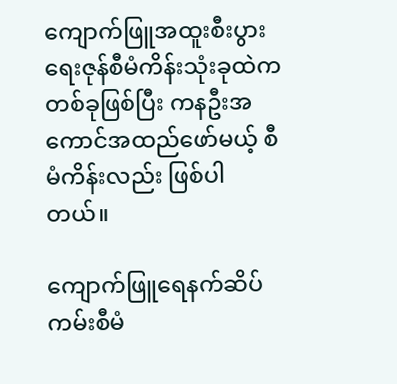ကျောက်ဖြူအထူးစီးပွားရေးဇုန်စီမံကိန်းသုံးခုထဲက တစ်ခုဖြစ်ပြီး ကနဦးအကောင်အထည်ဖော်မယ့် စီမံကိန်းလည်း ဖြစ်ပါတယ်။

ကျောက်ဖြူရေနက်ဆိပ်ကမ်းစီမံ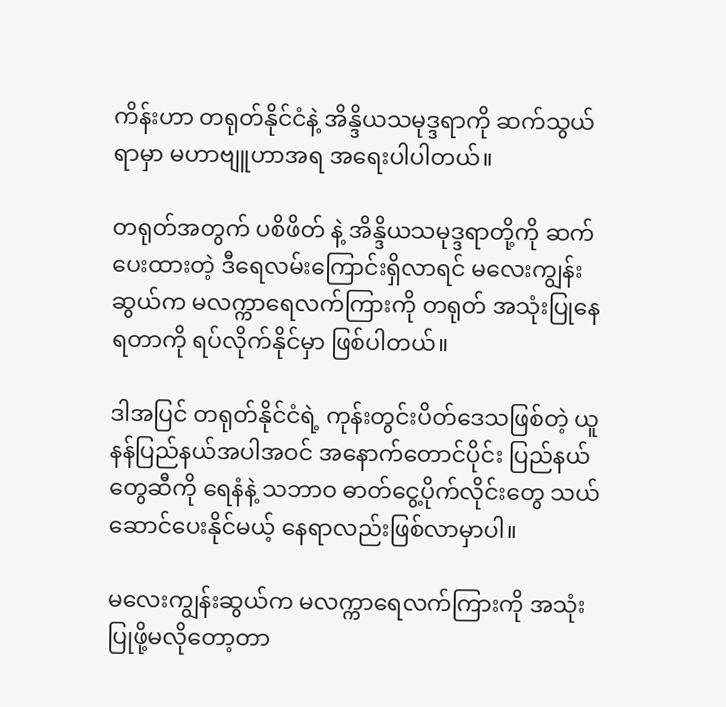ကိန်းဟာ တရုတ်နိုင်ငံနဲ့ အိန္ဒိယသမုဒ္ဒရာကို ဆက်သွယ်ရာမှာ မဟာဗျူဟာအရ အရေးပါပါတယ်။

တရုတ်အတွက် ပစိဖိတ် နဲ့ အိန္ဒိယသမုဒ္ဒရာတို့ကို ဆက်ပေးထားတဲ့ ဒီရေလမ်းကြောင်းရှိလာရင် မလေးကျွန်းဆွယ်က မလက္ကာရေလက်ကြားကို တရုတ် အသုံးပြုနေရတာကို ရပ်လိုက်နိုင်မှာ ဖြစ်ပါတယ်။

ဒါအပြင် တရုတ်နိုင်ငံရဲ့ ကုန်းတွင်းပိတ်ဒေသဖြစ်တဲ့ ယူနန်ပြည်နယ်အပါအဝင် အနောက်တောင်ပိုင်း ပြည်နယ်တွေဆီကို ရေနံနဲ့ သဘာဝ ဓာတ်ငွေ့ပိုက်လိုင်းတွေ သယ်ဆောင်ပေးနိုင်မယ့် နေရာလည်းဖြစ်လာမှာပါ။

မလေးကျွန်းဆွယ်က မလက္ကာရေလက်ကြားကို အသုံးပြုဖို့မလိုတော့တာ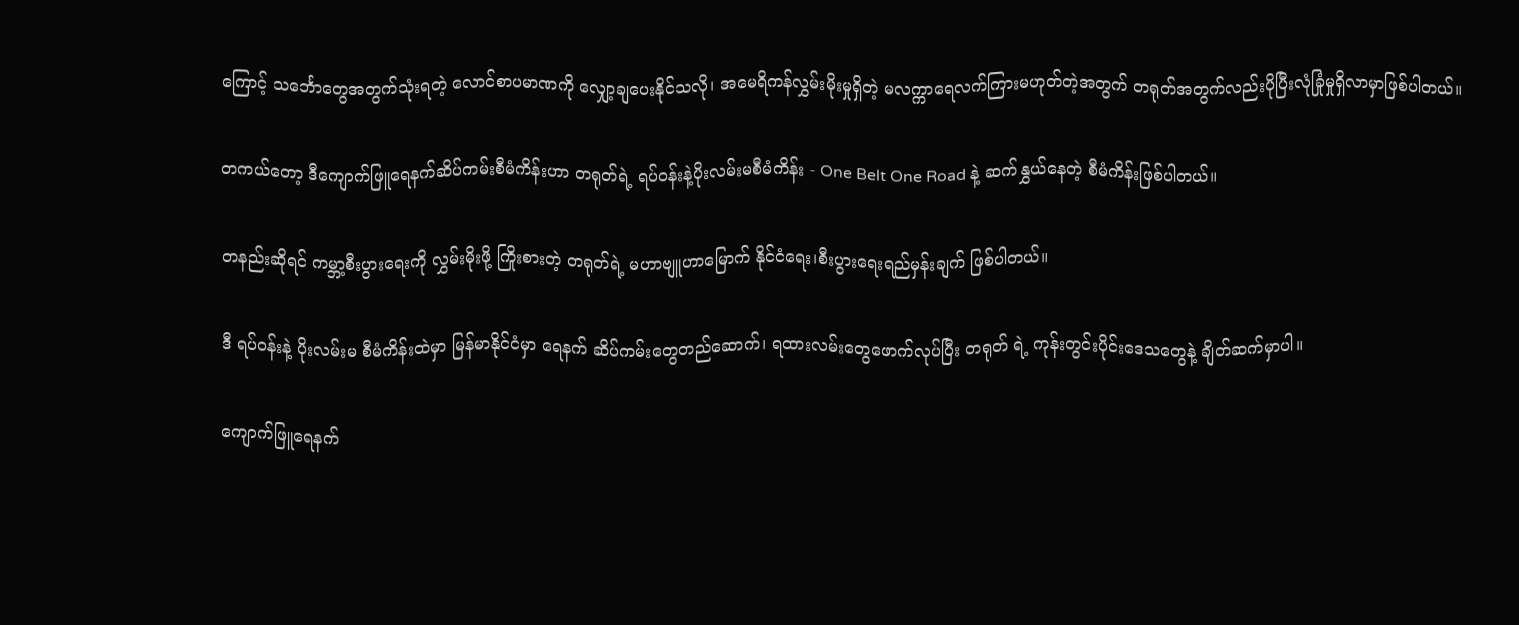ကြောင့် သင်္ဘောတွေအတွက်သုံးရတဲ့ လောင်စာပမာဏကို လျှော့ချပေးနိုင်သလို၊ အမေရိကန်လွှမ်းမိုးမှုရှိတဲ့ မလက္ကာရေလက်ကြားမဟုတ်တဲ့အတွက် တရုတ်အတွက်လည်းပိုပြီးလုံခြုံမှုရှိလာမှာဖြစ်ပါတယ်။

တကယ်တော့ ဒီကျောက်ဖြူရေနက်ဆိပ်ကမ်းစီမံကိန်းဟာ တရုတ်ရဲ့ ရပ်ဝန်းနဲ့ပိုးလမ်းမစီမံကိန်း - One Belt One Road နဲ့ ဆက်နွှယ်နေတဲ့ စီမံကိန်းဖြစ်ပါတယ်။

တနည်းဆိုရင် ကမ္ဘာ့စီးပွားရေးကို လွှမ်းမိုးဖို့ ကြိုးစားတဲ့ တရုတ်ရဲ့ မဟာဗျူဟာမြောက် နိုင်ငံရေး၊စီးပွားရေးရည်မှန်းချက် ဖြစ်ပါတယ်။

ဒီ ရပ်ဝန်းနဲ့ ပိုးလမ်းမ စီမံကိန်းထဲမှာ မြန်မာနိုင်ငံမှာ ရေနက် ဆိပ်ကမ်းတွေတည်ဆောက်၊ ရထားလမ်းတွေဖောက်လုပ်ပြီး တရုတ် ရဲ့ ကုန်းတွင်းပိုင်းဒေသတွေနဲ့ ချိတ်ဆက်မှာပါ။

ကျောက်ဖြူရေနက်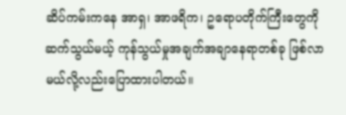ဆိပ်ကမ်းကနေ အာရှ၊ အာဖရိက၊ ဥရောပတိုက်ကြီးတွေကို ဆက်သွယ်မယ့် ကုန်သွယ်မှုအချက်အချာနေရာတစ်ခု ဖြစ်လာမယ်လို့လည်းပြောထားပါတယ်။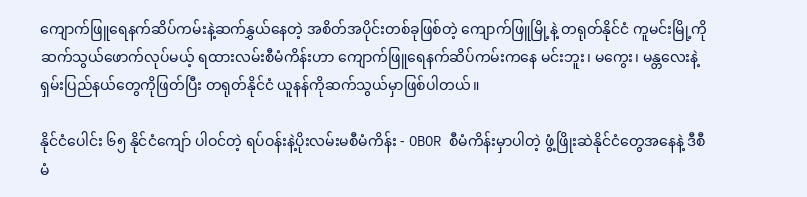ကျောက်ဖြူရေနက်ဆိပ်ကမ်းနဲ့ဆက်နွှယ်နေတဲ့ အစိတ်အပိုင်းတစ်ခုဖြစ်တဲ့ ကျောက်ဖြူမြို့နဲ့ တရုတ်နိုင်ငံ ကူမင်းမြို့ကို ဆက်သွယ်ဖောက်လုပ်မယ့် ရထားလမ်းစီမံကိန်းဟာ ကျောက်ဖြူ‌‌ရေနက်ဆိပ်ကမ်းကနေ မင်းဘူး၊ မကွေး၊ မန္တလေးနဲ့ ရှမ်းပြည်နယ်တွေကိုဖြတ်ပြီး တရုတ်နိုင်ငံ ယူနန်ကိုဆက်သွယ်မှာဖြစ်ပါတယ်။

နိုင်ငံပေါင်း ၆၅ နိုင်ငံကျော် ပါဝင်တဲ့ ရပ်ဝန်းနဲ့ပိုးလမ်းမစီမံကိန်း - OBOR စီမံကိန်းမှာပါတဲ့ ဖွံ့ဖြိုးဆဲနိုင်ငံတွေအနေနဲ့ ဒီစီမံ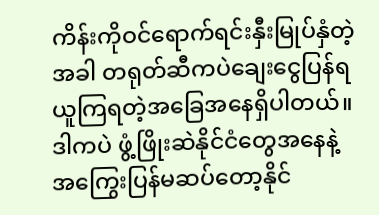ကိန်းကိုဝင်ရောက်ရင်းနှီးမြုပ်နှံတဲ့အခါ တရုတ်ဆီကပဲချေးငွေပြန်ရယူကြရတဲ့အခြေအနေရှိပါတယ်။ ဒါကပဲ ဖွံ့ဖြိုးဆဲနိုင်ငံတွေအနေနဲ့ အကြွေးပြန်မဆပ်တော့နိုင်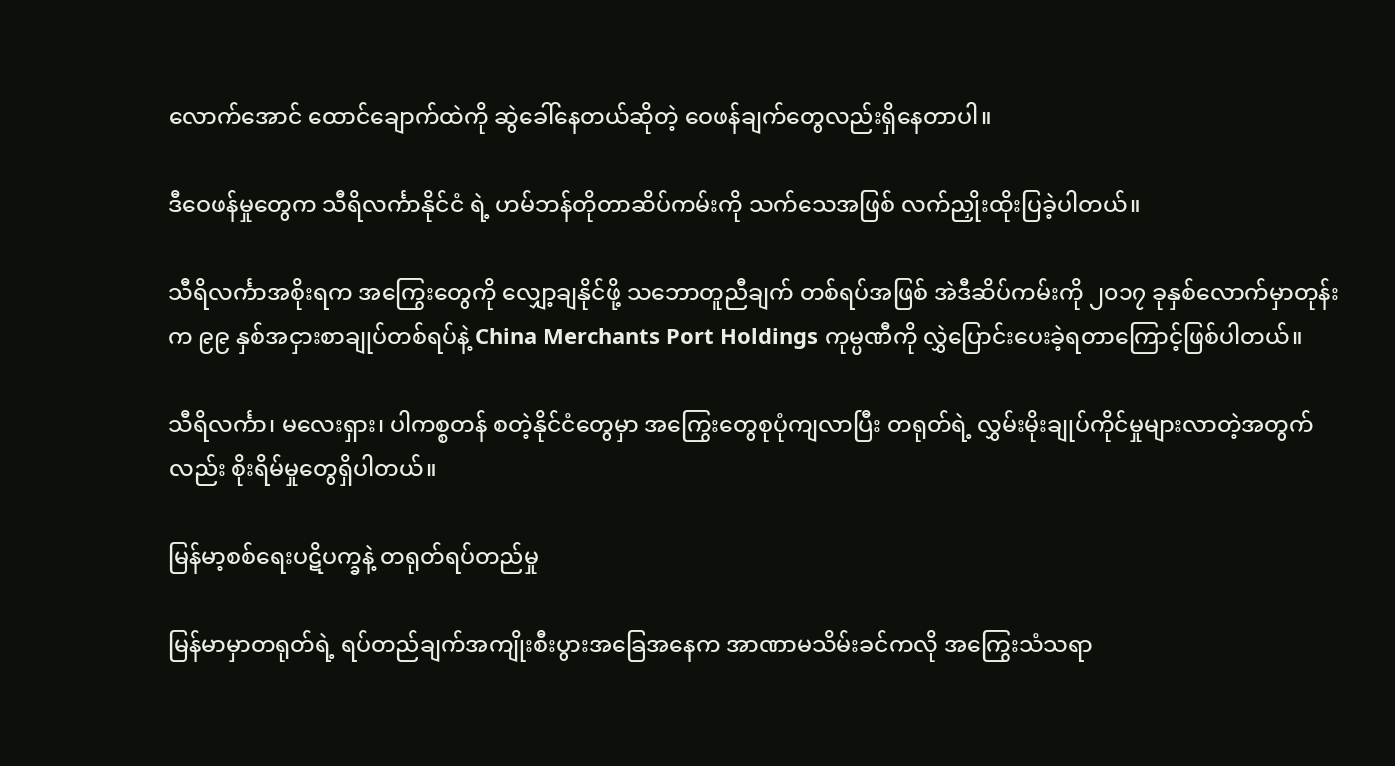လောက်အောင် ထောင်ချောက်ထဲကို ဆွဲခေါ်နေတယ်ဆိုတဲ့ ဝေဖန်ချက်တွေလည်းရှိနေတာပါ။

ဒီဝေဖန်မှုတွေက သီရိလင်္ကာနိုင်ငံ ရဲ့ ဟမ်ဘန်တိုတာဆိပ်ကမ်းကို သက်သေအဖြစ် လက်ညှိုးထိုးပြခဲ့ပါတယ်။

သီရိလင်္ကာအစိုးရက အကြွေးတွေကို လျှော့ချနိုင်ဖို့ သဘောတူညီချက် တစ်ရပ်အဖြစ် အဲဒီဆိပ်ကမ်းကို ၂၀၁၇ ခုနှစ်လောက်မှာတုန်းက ၉၉ နှစ်အငှားစာချုပ်တစ်ရပ်နဲ့ China Merchants Port Holdings ကုမ္ပဏီကို လွှဲပြောင်းပေးခဲ့ရတာကြောင့်ဖြစ်ပါတယ်။

သီရိလင်္ကာ၊ မလေးရှား၊ ပါကစ္စတန် စတဲ့နိုင်ငံတွေမှာ အကြွေးတွေစုပုံကျလာပြီး တရုတ်ရဲ့ လွှမ်းမိုးချုပ်ကိုင်မှုများလာတဲ့အတွက်လည်း စိုးရိမ်မှုတွေရှိပါတယ်။

မြန်မာ့စစ်ရေးပဋိပက္ခနဲ့ တရုတ်ရပ်တည်မှု

မြန်မာမှာတရုတ်ရဲ့ ရပ်တည်ချက်အကျိုးစီးပွားအခြေအနေက အာဏာမသိမ်းခင်ကလို အကြွေးသံသရာ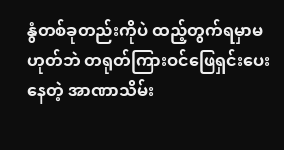နွံတစ်ခုတည်းကိုပဲ ထည့်တွက်ရမှာမဟုတ်ဘဲ တရုတ်ကြားဝင်ဖြေရှင်းပေးနေတဲ့ အာဏာသိမ်း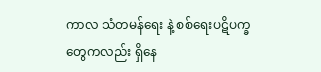ကာလ သံတမန်ရေး နဲ့ စစ်ရေးပဋိပက္ခတွေကလည်း ရှိနေ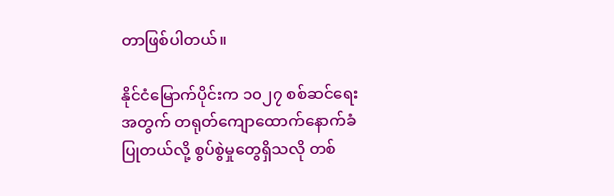တာဖြစ်ပါတယ်။

နိုင်ငံမြောက်ပိုင်းက ၁၀၂၇ စစ်ဆင်ရေးအတွက် တရုတ်ကျောထောက်နောက်ခံပြုတယ်လို့ စွပ်စွဲမှုတွေရှိသလို တစ်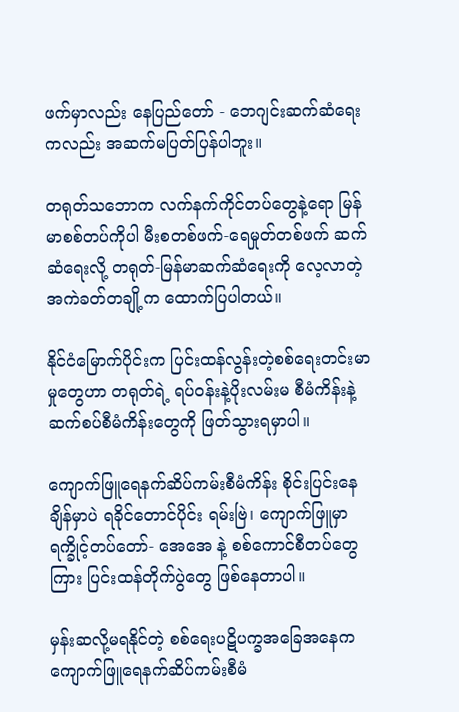ဖက်မှာလည်း နေပြည်တော် - ဘေဂျင်းဆက်ဆံရေးကလည်း အဆက်မပြတ်ပြန်ပါဘူး။

တရုတ်သဘောက လက်နက်ကိုင်တပ်တွေနဲ့ရော မြန်မာစစ်တပ်ကိုပါ မီးစတစ်ဖက်-ရေမှုတ်တစ်ဖက် ဆက်ဆံရေးလို့ တရုတ်-မြန်မာဆက်ဆံရေးကို လေ့လာတဲ့အကဲခတ်တချို့က ထောက်ပြပါတယ်။

နိုင်ငံမြောက်ပိုင်းက ပြင်းထန်လွန်းတဲ့စစ်ရေးတင်းမာမှုတွေဟာ တရုတ်ရဲ့ ရပ်ဝန်းနဲ့ပိုးလမ်းမ စီမံကိန်းနဲ့ ဆက်စပ်စီမံကိန်းတွေကို ဖြတ်သွားရမှာပါ။

ကျောက်ဖြူရေနက်ဆိပ်ကမ်းစီမံကိန်း စိုင်းပြင်းနေချိန်မှာပဲ ရခိုင်တောင်ပိုင်း ရမ်းဗြဲ၊ ကျောက်ဖြူမှာ ရက္ခိုင့်တပ်တော်- အေအေ နဲ့ စစ်ကောင်စီတပ်တွေကြား ပြင်းထန်တိုက်ပွဲတွေ ဖြစ်နေတာပါ။

မှန်းဆလို့မရနိုင်တဲ့ စစ်ရေးပဋိပက္ခအခြေအနေက ကျောက်ဖြူရေနက်ဆိပ်ကမ်းစီမံ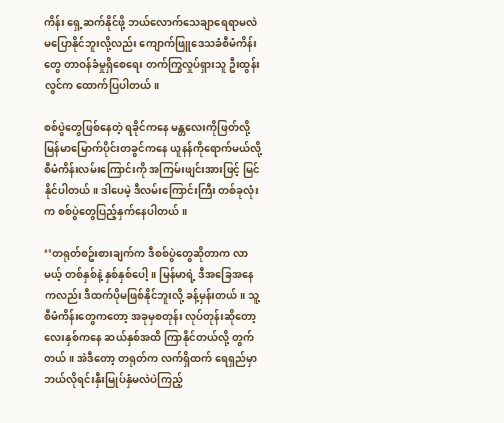ကိန်း ရှေ့ဆက်နိုင်ဖို့ ဘယ်လောက်သေချာရေရာမလဲ မပြောနိုင်ဘူးလို့လည်း ကျောက်ဖြူဒေသခံစီမံကိန်းတွေ တာဝန်ခံမှုရှိစေရေး တက်ကြွလှုပ်ရှားသူ ဦးထွန်းလွင်က ထောက်ပြပါတယ်။

စစ်ပွဲတွေဖြစ်နေတဲ့ ရခိုင်ကနေ မန္တလေးကိုဖြတ်လို့ မြန်မာမြောက်ပိုင်းတခွင်က‌နေ ယူနန်ကိုရောက်မယ်လို့ စီမံကိန်းလမ်းကြောင်းကို အကြမ်းဖျင်းအားဖြင့် မြင်နိုင်ပါတယ်။ ဒါပေမဲ့ ဒီလမ်းကြောင်းကြီး တစ်ခုလုံးက စစ်ပွဲတွေပြည့်နှက်နေပါတယ်။

‘’တရုတ်စဥ်းစားချက်က ဒီစစ်ပွဲတွေဆိုတာက လာမယ့် တစ်နှစ်နဲ့ နှစ်နှစ်ပေါ့။ မြန်မာရဲ့ ဒီအခြေအနေကလည်း ဒီထက်ပိုမဖြစ်နိုင်ဘူးလို့ ခန့်မှန်းတယ်။ သူ့စီမံကိန်းတွေကတော့ အခုမှစတုန်း လုပ်တုန်းဆိုတော့ လေးနှစ်ကနေ ဆယ်နှစ်အထိ ကြာနိုင်တယ်လို့ တွက်တယ်။ အဲဒီတော့ တရုတ်က လက်ရှိထက် ရေရှည်မှာ ဘယ်လိုရင်းနှီးမြုပ်နှံမလဲပဲကြည့်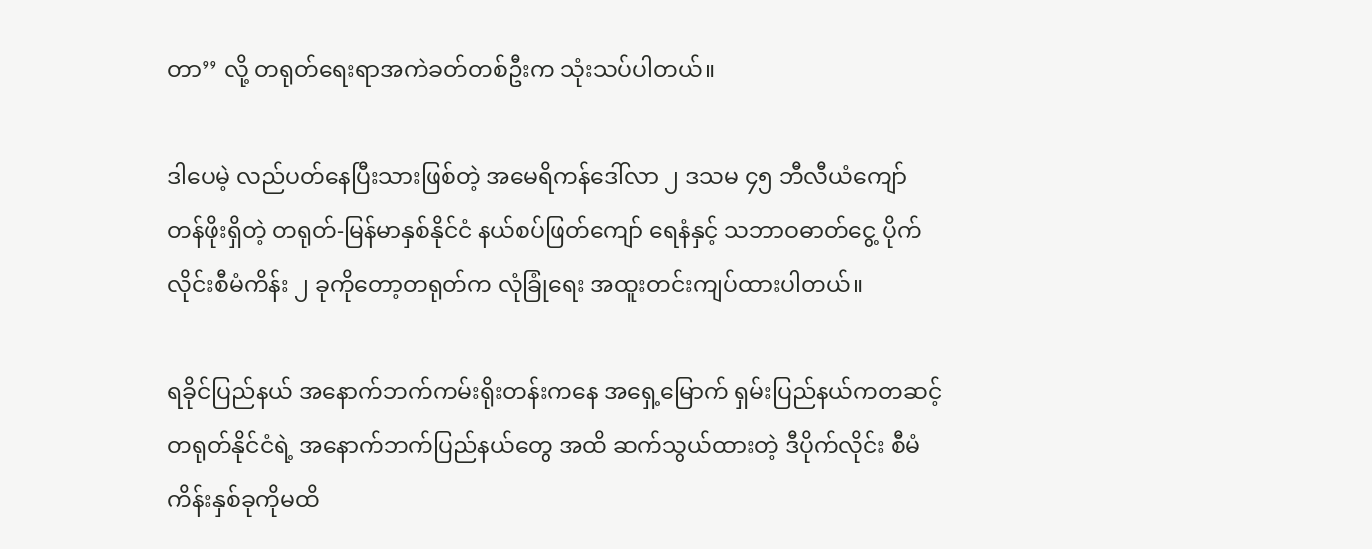တာ’’ လို့ တရုတ်ရေးရာအကဲခတ်တစ်ဦးက သုံးသပ်ပါတယ်။

ဒါပေမဲ့ လည်ပတ်နေပြီးသားဖြစ်တဲ့ အမေရိကန်ဒေါ်လာ ၂ ဒသမ ၄၅ ဘီလီယံကျော်တန်ဖိုးရှိတဲ့ တရုတ်-မြန်မာနှစ်နိုင်ငံ နယ်စပ်ဖြတ်ကျော် ရေနံနှင့် သဘာဝဓာတ်ငွေ့ ပိုက်လိုင်းစီမံကိန်း ၂ ခုကိုတော့တရုတ်က လုံခြုံရေး အထူးတင်းကျပ်ထားပါတယ်။

ရခိုင်ပြည်နယ် အနောက်ဘက်ကမ်းရိုးတန်းကနေ အရှေ့မြောက် ရှမ်းပြည်နယ်ကတဆင့် တရုတ်နိုင်ငံရဲ့ အနောက်ဘက်ပြည်နယ်တွေ အထိ ဆက်သွယ်ထားတဲ့ ဒီပိုက်လိုင်း စီမံကိန်းနှစ်ခုကိုမထိ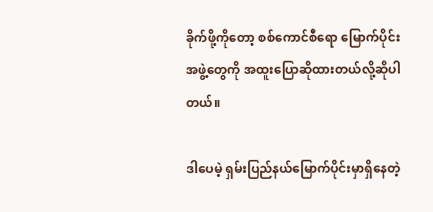ခိုက်ဖို့ကိုတော့ စစ်ကောင်စီရော မြောက်ပိုင်းအဖွဲ့တွေကို အထူးပြောဆိုထားတယ်လို့ဆိုပါတယ်။

ဒါပေမဲ့ ရှမ်းပြည်နယ်မြောက်ပိုင်းမှာရှိနေတဲ့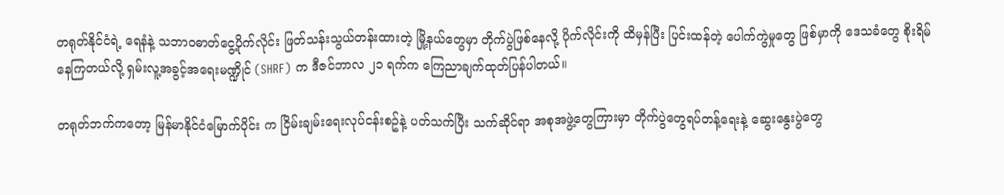တရုတ်နိုင်ငံရဲ့ ရေနံနဲ့ သဘာဝဓာတ်ငွေ့ပိုက်လိုင်း ဖြတ်သန်းသွယ်တန်းထားတဲ့ မြို့နယ်တွေမှာ တိုက်ပွဲဖြစ်နေလို့ ပိုက်လိုင်းကို ထိမှန်ပြီး ပြင်းထန်တဲ့ ပေါက်ကွဲမှုတွေ ဖြစ်မှာကို ဒေသခံတွေ စိုးရိမ်နေကြတယ်လို့ ရှမ်းလူ့အခွင့်အရေးမဏ္ဍိုင် (SHRF) က ဒီဇင်ဘာလ ၂၁ ရက်က ကြေညာချက်ထုတ်ပြန်ပါတယ်။

တရုတ်ဘက်ကတော့ မြန်မာနိုင်ငံမြောက်ပိုင်း က ငြိမ်းချမ်းရေးလုပ်ငန်းစဥ်နဲ့ ပတ်သက်ပြီး သက်ဆိုင်ရာ အစုအဖွဲ့တွေကြားမှာ တိုက်ပွဲတွေရပ်တန့်ရေးနဲ့ ဆွေးနွေးပွဲတွေ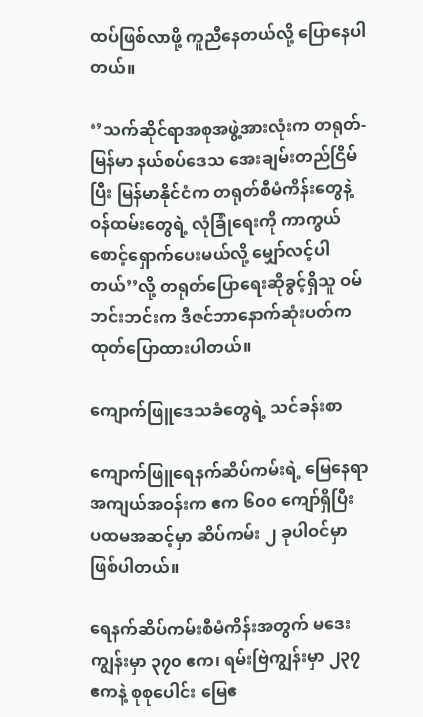ထပ်ဖြစ်လာဖို့ ကူညီနေတယ်လို့ ပြောနေပါတယ်။

‘’သက်ဆိုင်ရာအစုအဖွဲ့အားလုံးက တရုတ်-မြန်မာ နယ်စပ်ဒေသ အေးချမ်းတည်ငြိမ်ပြီး မြန်မာနိုင်ငံက တရုတ်စီမံကိန်းတွေနဲ့ ဝန်ထမ်းတွေရဲ့ လုံခြုံရေးကို ကာကွယ်စောင့်ရှောက်ပေးမယ်လို့ မျှော်လင့်ပါတယ်’’လို့ တရုတ်ပြောရေးဆိုခွင့်ရှိသူ ဝမ်ဘင်းဘင်းက ဒီဇင်ဘာနောက်ဆုံးပတ်က ထုတ်ပြောထားပါတယ်။

ကျောက်ဖြူဒေသခံတွေရဲ့ သင်ခန်းစာ

ကျောက်ဖြူရေနက်ဆိပ်ကမ်းရဲ့ မြေနေရာအကျယ်အဝန်းက ဧက ၆၀၀ ကျော်ရှိပြီး ပထမအဆင့်မှာ ဆိပ်ကမ်း ၂ ခုပါဝင်မှာဖြစ်ပါတယ်။

ရေနက်ဆိပ်ကမ်းစီမံကိန်းအတွက် မဒေးကျွန်းမှာ ၃၇၀ ဧက၊ ရမ်းဗြဲကျွန်းမှာ ၂၃၇ ဧကနဲ့ စုစုပေါင်း မြေဧ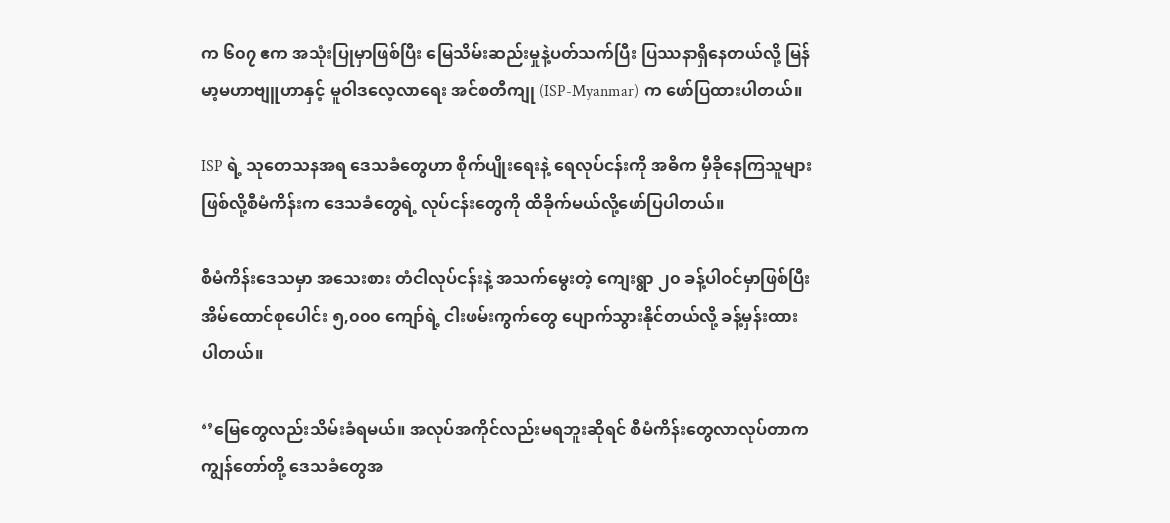က ၆၀၇ ဧက အသုံးပြုမှာဖြစ်ပြီး မြေသိမ်းဆည်းမှုနဲ့ပတ်သက်ပြီး ပြဿနာရှိနေတယ်လို့ မြန်မာ့မဟာဗျူဟာနှင့် မူဝါဒလေ့လာရေး အင်စတီကျု (ISP-Myanmar) က ဖော်ပြထားပါတယ်။

ISP ရဲ့ သုတေသနအရ ဒေသခံတွေဟာ စိုက်ပျိုးရေးနဲ့ ရေလုပ်ငန်းကို အဓိက မှီခိုနေကြသူများဖြစ်လို့စီမံကိန်းက ဒေသခံတွေရဲ့ လုပ်ငန်းတွေကို ထိခိုက်မယ်လို့ဖော်ပြပါတယ်။

စီမံကိန်းဒေသမှာ အသေးစား တံငါလုပ်ငန်းနဲ့ အသက်မွေးတဲ့ ကျေးရွာ ၂၀ ခန့်ပါဝင်မှာဖြစ်ပြီး အိမ်ထောင်စုပေါင်း ၅,၀၀၀ ကျော်ရဲ့ ငါးဖမ်းကွက်တွေ ပျောက်သွားနိုင်တယ်လို့ ခန့်မှန်းထားပါတယ်။

‘’မြေတွေလည်းသိမ်းခံရမယ်။ အလုပ်အကိုင်လည်းမရဘူးဆိုရင် စီမံကိန်းတွေလာလုပ်တာက ကျွန်တော်တို့ ဒေသခံတွေအ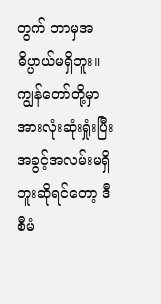တွက် ဘာမှအဓိပ္ပာယ်မရှိဘူး။ ကျွန်တော်တို့မှာ အားလုံးဆုံးရှုံးပြီး အခွင့်အလမ်းမရှိဘူးဆိုရင်တော့ ဒီစီမံ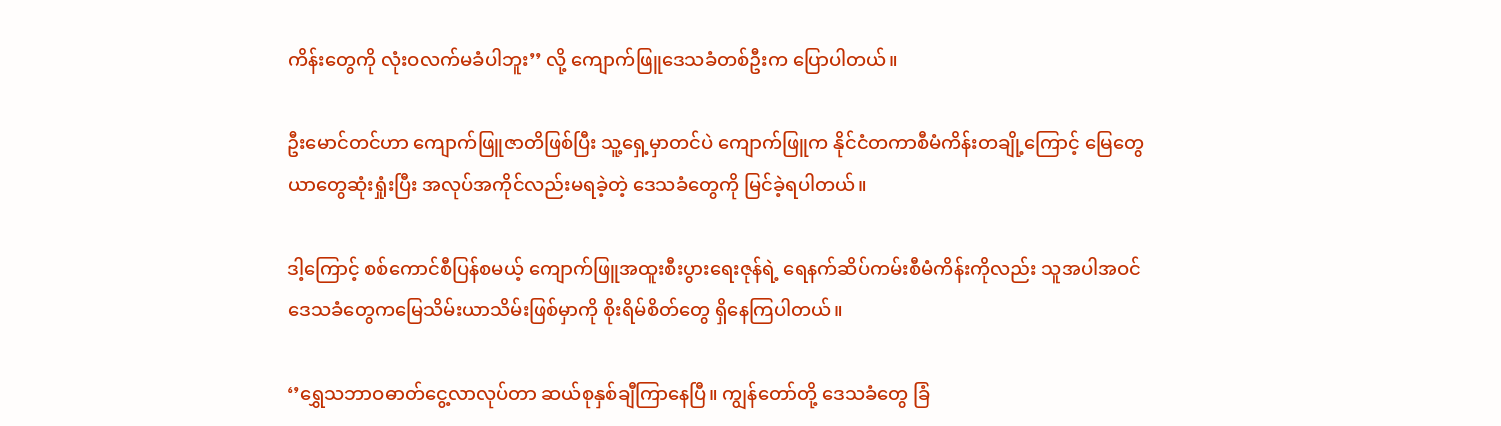ကိန်းတွေကို လုံးဝလက်မခံပါဘူး’’ လို့ ကျောက်ဖြူဒေသခံတစ်ဦးက ပြောပါတယ်။

ဦးမောင်တင်ဟာ ကျောက်ဖြူဇာတိဖြစ်ပြီး သူ့ရှေ့မှာတင်ပဲ ကျောက်ဖြူက နိုင်ငံတကာစီမံကိန်းတချို့ကြောင့် မြေတွေယာတွေဆုံးရှုံးပြီး အလုပ်အကိုင်လည်းမရခဲ့တဲ့ ဒေသခံတွေကို မြင်ခဲ့ရပါတယ်။

ဒါ့ကြောင့် စစ်ကောင်စီပြန်စမယ့် ကျောက်ဖြူအထူးစီးပွားရေးဇုန်ရဲ့ ရေနက်ဆိပ်ကမ်းစီမံကိန်းကိုလည်း သူအပါအဝင် ဒေသခံတွေကမြေသိမ်းယာသိမ်းဖြစ်မှာကို စိုးရိမ်စိတ်တွေ ရှိနေကြပါတယ်။

‘’ရွှေသဘာဝဓာတ်ငွေ့လာလုပ်တာ ဆယ်စုနှစ်ချီကြာနေပြီ။ ကျွန်တော်တို့ ဒေသခံတွေ ခြံ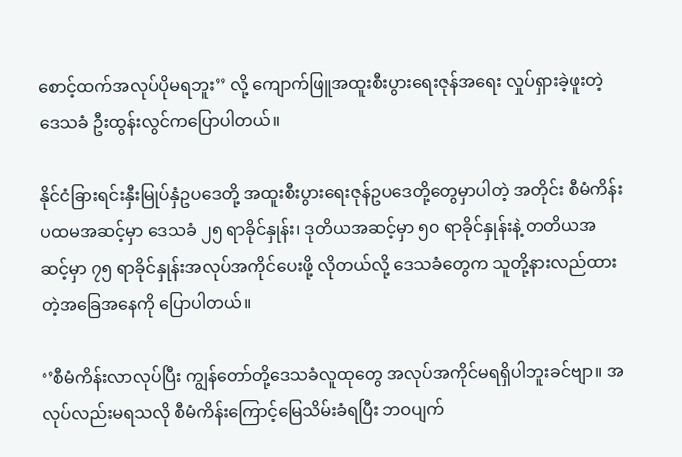စောင့်ထက်အလုပ်ပိုမရဘူး’’ လို့ ကျောက်ဖြူအထူးစီးပွားရေးဇုန်အရေး လှုပ်ရှားခဲ့ဖူးတဲ့ ဒေသခံ ဦးထွန်းလွင်ကပြောပါတယ်။

နိုင်ငံခြားရင်းနှီးမြုပ်နှံဥပဒေတို့ အထူးစီးပွားရေးဇုန်ဥပဒေတို့တွေမှာပါတဲ့ အတိုင်း စီမံကိန်း ပထမအဆင့်မှာ ဒေသခံ ၂၅ ရာခိုင်နှုန်း၊ ဒုတိယအဆင့်မှာ ၅၀ ရာခိုင်နှုန်းနဲ့ တတိယအဆင့်မှာ ၇၅ ရာခိုင်နှုန်းအလုပ်အကိုင်ပေးဖို့ လိုတယ်လို့ ဒေသခံတွေက သူတို့နားလည်ထားတဲ့အခြေအနေကို ပြောပါတယ်။

‘’စီမံကိန်းလာလုပ်ပြီး ကျွန်တော်တို့ဒေသခံလူထုတွေ အလုပ်အကိုင်မရရှိပါဘူးခင်ဗျာ။ အလုပ်လည်းမရသလို စီမံကိန်းကြောင့်မြေသိမ်းခံရပြီး ဘဝပျက်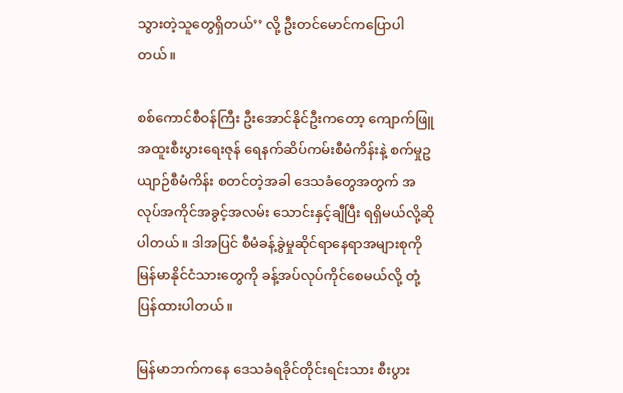သွားတဲ့သူတွေရှိတယ်’’ လို့ ဦးတင်မောင်ကပြောပါတယ်။

စစ်ကောင်စီဝန်ကြီး ဦး‌အောင်နိုင်ဦးကတော့ ကျောက်ဖြူအထူးစီးပွားရေးဇုန် ရေနက်ဆိပ်ကမ်းစီမံကိန်းနဲ့ စက်မှုဥယျာဉ်စီမံကိန်း စတင်တဲ့အခါ ဒေသခံတွေအတွက် အလုပ်အကိုင်အခွင့်အလမ်း သောင်းနှင့်ချီပြီး ရရှိမယ်လို့ဆိုပါတယ်။ ဒါအပြင် စီမံခန့်ခွဲမှုဆိုင်ရာနေရာအများစုကို မြန်မာနိုင်ငံသားတွေကို ခန့်အပ်လုပ်ကိုင်စေမယ်လို့ တုံ့ပြန်ထားပါတယ်။

မြန်မာဘက်ကနေ ဒေသခံရခိုင်တိုင်းရင်းသား စီးပွား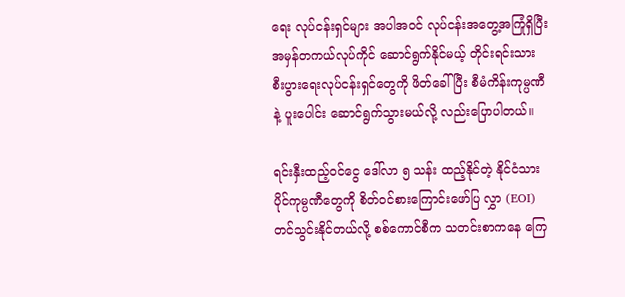ရေး လုပ်ငန်းရှင်များ အပါအဝင် လုပ်ငန်းအတွေ့အကြုံရှိပြီး အမှန်တကယ်လုပ်ကိုင် ဆောင်ရွက်နိုင်မယ့် တိုင်းရင်းသား စီးပွားရေးလုပ်ငန်းရှင်တွေကို ဖိတ်ခေါ်ပြီး စီမံကိန်းကုမ္ပဏီနဲ့ ပူးပေါင်း ဆောင်ရွက်သွားမယ်လို့ လည်းပြောပါတယ်။

ရင်းနှီးထည့်ဝင်ငွေ ဒေါ်လာ ၅ သန်း ထည့်နိုင်တဲ့ နိုင်ငံသားပိုင်ကုမ္ပဏီတွေကို စိတ်ဝင်စားကြောင်းဖော်ပြ လွှာ (EOI) တင်သွင်းနိုင်တယ်လို့ စစ်ကောင်စီက သတင်းစာကနေ ကြေ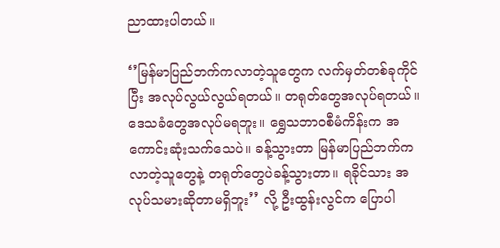ညာထားပါတယ်။

‘’မြန်မာပြည်ဘက်ကလာတဲ့သူတွေက လက်မှတ်တစ်ခုကိုင်ပြီး အလုပ်လွယ်လွယ်ရတယ်။ တရုတ်တွေအလုပ်ရတယ်။ ဒေသခံတွေအလုပ်မရဘူး။ ရွှေသဘာဝစီမံကိန်းက အကောင်းဆုံးသက်သေပဲ။ ခန့်သွားတာ မြန်မာပြည်ဘက်ကလာတဲ့သူတွေနဲ့ တရုတ်တွေပဲခန့်သွားတာ။ ရခိုင်သား အလုပ်သမားဆိုတာမရှိဘူး’’ လို့ ဦးထွန်းလွင်က ပြောပါ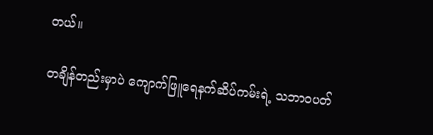တယ်။

တချိန်တည်းမှာပဲ ကျောက်ဖြူရေနက်ဆိပ်ကမ်းရဲ့ သဘာဝပတ်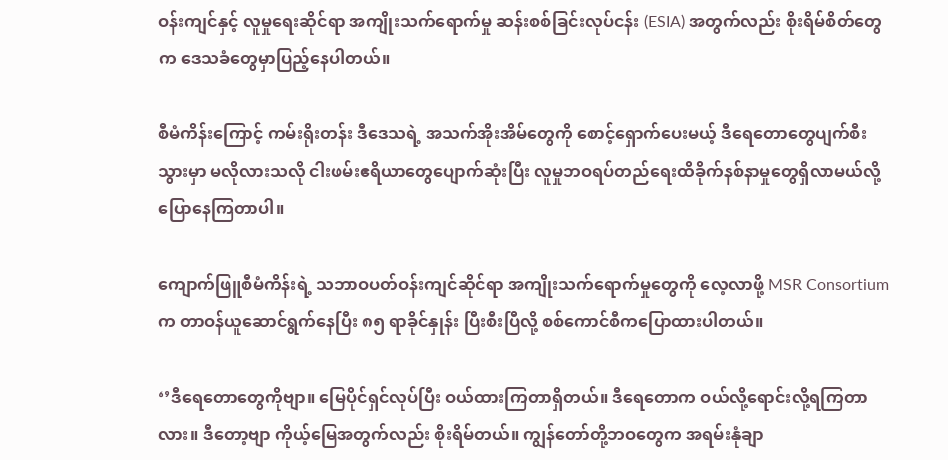ဝန်းကျင်နှင့် လူမှုရေးဆိုင်ရာ အကျိုးသက်ရောက်မှု ဆန်းစစ်ခြင်းလုပ်ငန်း (ESIA) အတွက်လည်း စိုးရိမ်စိတ်တွေက ဒေသခံတွေမှာပြည့်နေပါတယ်။

စီမံကိန်းကြောင့် ကမ်းရိုးတန်း ဒီဒေသရဲ့ အသက်အိုးအိမ်တွေကို စောင့်ရှောက်ပေးမယ့် ဒီရေတောတွေပျက်စီးသွားမှာ မလိုလားသလို ငါးဖမ်းဧရိယာတွေပျောက်ဆုံးပြီး လူမှုဘဝရပ်တည်ရေးထိခိုက်နစ်နာမှုတွေရှိလာမယ်လို့ ပြောနေကြတာပါ။

ကျောက်ဖြူစီမံကိန်းရဲ့ သဘာဝပတ်ဝန်းကျင်ဆိုင်ရာ အကျိုးသက်ရောက်မှုတွေကို လေ့လာဖို့ MSR Consortium က တာဝန်ယူဆောင်ရွက်နေပြီး ၈၅ ရာခိုင်နှုန်း ပြီးစီးပြီလို့ စစ်ကောင်စီကပြောထားပါတယ်။

‘’ဒီရေတောတွေကိုဗျာ။ မြေပိုင်ရှင်လုပ်ပြီး ဝယ်ထားကြတာရှိတယ်။ ဒီရေတောက ဝယ်လို့ရောင်းလို့ရကြတာလား။ ဒီတော့ဗျာ ကိုယ့်မြေအတွက်လည်း စိုးရိမ်တယ်။ ကျွန်တော်တို့ဘဝတွေက အရမ်းနုံချာ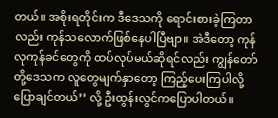တယ်။ အစိုးရတိုင်းက ဒီဒေသကို ရောင်းစားခဲ့ကြတာလည်း ကုန်သလောက်ဖြစ်နေပါပြီဗျာ။ အဲဒီ‌တော့ ကုန်လုကုန်ခင်တွေကို ထပ်လုပ်မယ်ဆိုရင်လည်း ကျွန်‌တော်တို့ဒေသက လူတွေမျက်နှာတော့ ကြည့်ပေးကြပါလို့ ပြောချင်တယ်’’ လို့ ဦးထွန်းလွင်ကပြောပါတယ်။